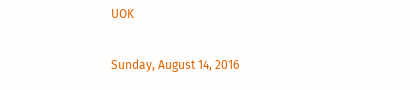UOK

Sunday, August 14, 2016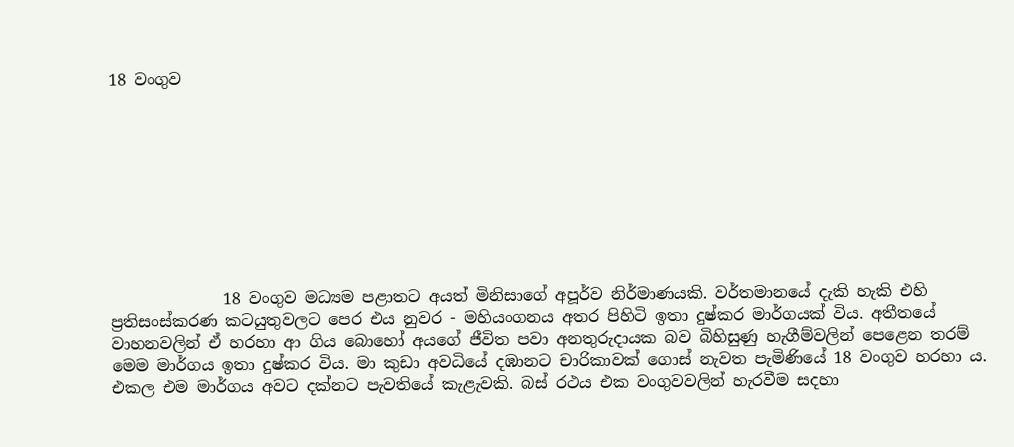18 වංගුව









              18 වංගුව මධ්‍යම පළාතට අයත් මිනිසාගේ අපූර්ව නිර්මාණයකි. වර්තමානයේ දැකි හැකි එහි ප්‍රතිසංස්කරණ කටයුතුවලට පෙර එය නුවර - මහියංගනය අතර පිහිටි ඉතා දුෂ්කර මාර්ගයක් විය. අතීතයේ වාහනවලින් ඒ හරහා ආ ගිය බොහෝ අයගේ ජීවිත පවා අනතුරුදායක බව බිහිසුණු හැගීම්වලින් පෙළෙන තරම් මෙම මාර්ගය ඉතා දුෂ්කර විය. මා කුඩා අවධියේ දඹානට චාරිකාවක් ගොස් නැවත පැමිණියේ 18 වංගුව හරහා ය. එකල එම මාර්ගය අවට දක්නට පැවතියේ කැළැවකි. බස් රථය එක වංගුවවලින් හැරවීම සදහා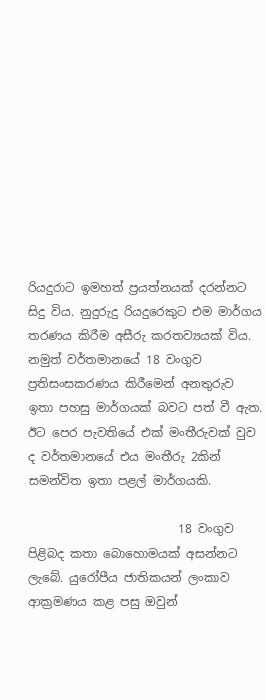රියදුරාට ඉමහත් ප්‍රයත්නයක් දරන්නට සිදු විය. නුදුරුදු රියදුරෙකුට එම මාර්ගය තරණය කිරීම අසීරු කරතව්‍යයක් විය. නමුත් වර්තමානයේ 18 වංගුව ප්‍රතිසංසකරණය කිරීමෙන් අනතුරුව ඉතා පහසු මාර්ගයක් බවට පත් වී ඇත. ඊට පෙර පැවතියේ එක් මංතීරුවක් වුව ද වර්තමානයේ එය මංතීරු 2කින් සමන්විත ඉතා පළල් මාර්ගයකි.

                         18 වංගුව පිළිබද කතා බොහොමයක් අසන්නට ලැබේ. යුරෝපීය ජාතිකයන් ලංකාව ආක්‍රමණය කළ පසු ඔවුන්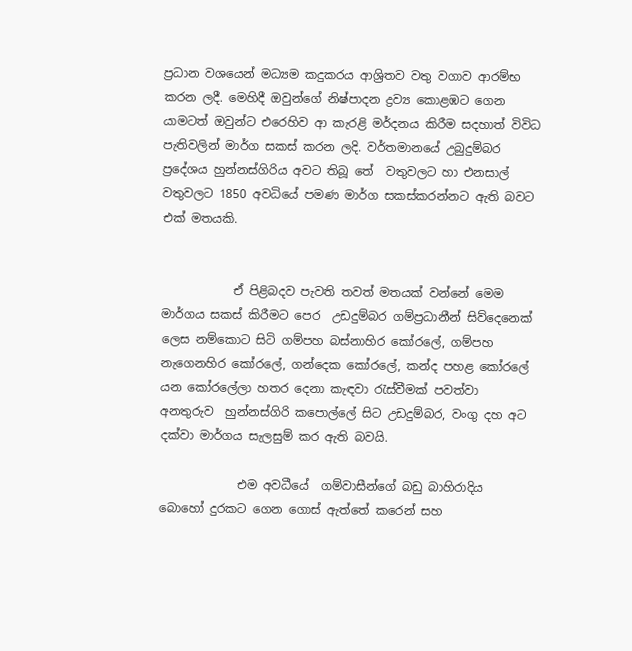ප්‍රධාන වශයෙන් මධ්‍යම කදුකරය ආශ්‍රිතව වතු වගාව ආරම්භ කරන ලදී. මෙහිදී ඔවුන්ගේ නිෂ්පාදන ද්‍රව්‍ය කොළඹට ගෙන යාමටත් ඔවුන්ට එරෙහිව ආ කැරළි මර්දනය කිරීම සදහාත් විවිධ පැතිවලින් මාර්ග සකස් කරන ලදි. වර්තමානයේ උබුදුම්බර ප්‍රදේශය හුන්නස්ගිරිය අවට තිබූ තේ  වතුවලට හා එනසාල් වතුවලට 1850 අවධියේ පමණ මාර්ග සකස්කරන්නට ඇති බවට එක් මතයකි.


            ඒ පිළිබදව පැවති තවත් මතයක් වන්නේ මෙම මාර්ගය සකස් කිරීමට පෙර  උඩදුම්බර ගම්ප්‍රධානීන් සිව්දෙනෙක් ලෙස නම්කොට සිටි ගම්පහ බස්නාහිර කෝරලේ, ගම්පහ නැගෙනහිර කෝරලේ, ගන්දෙක කෝරලේ, කන්ද පහළ කෝරලේ යන කෝරලේලා හතර දෙනා කැඳවා රැස්වීමක් පවත්වා  අනතුරුව  හුන්නස්ගිරි කපොල්ලේ සිට උඩදුම්බර, වංගු දහ අට දක්වා මාර්ගය සැලසුම් කර ඇති බවයි.

             එම අවධීයේ  ගම්වාසීන්ගේ බඩු බාහිරාදිය  බොහෝ දුරකට ගෙන ගොස් ඇත්තේ කරෙන් සහ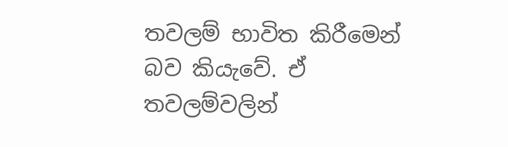තවලම් භාවිත කිරීමෙන් බව කියැවේ. ඒ තවලම්වලින්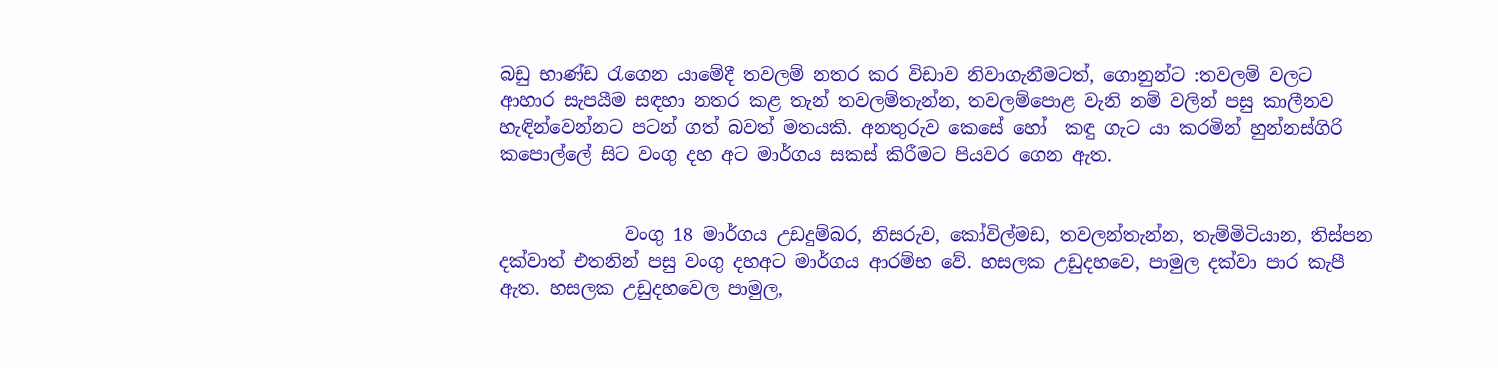බඩු භාණ්ඩ රැගෙන යාමේදී තවලම් නතර කර විඩාව නිවාගැනීමටත්, ගොනුන්ට :තවලම් වලට ආහාර සැපයීම සඳහා නතර කළ තැන් තවලම්තැන්න, තවලම්පොළ වැනි නම් වලින් පසු කාලීනව හැඳින්වෙන්නට පටන් ගත් බවත් මතයකි. අනතුරුව කෙසේ හෝ  කඳු ගැට යා කරමින් හුන්නස්ගිරි කපොල්ලේ සිට වංගු දහ අට මාර්ගය සකස් කිරීමට පියවර ගෙන ඇත.


              වංගු 18 මාර්ගය උඩදුම්බර, නිසරුව, කෝවිල්මඩ, තවලන්තැන්න, තැම්මිටියාන, තිස්පන දක්වාත් එතනින් පසු වංගු දහඅට මාර්ගය ආරම්භ වේ. හසලක උඩුදහවෙ, පාමුල දක්වා පාර කැපී ඇත. හසලක උඩුදහවෙල පාමුල,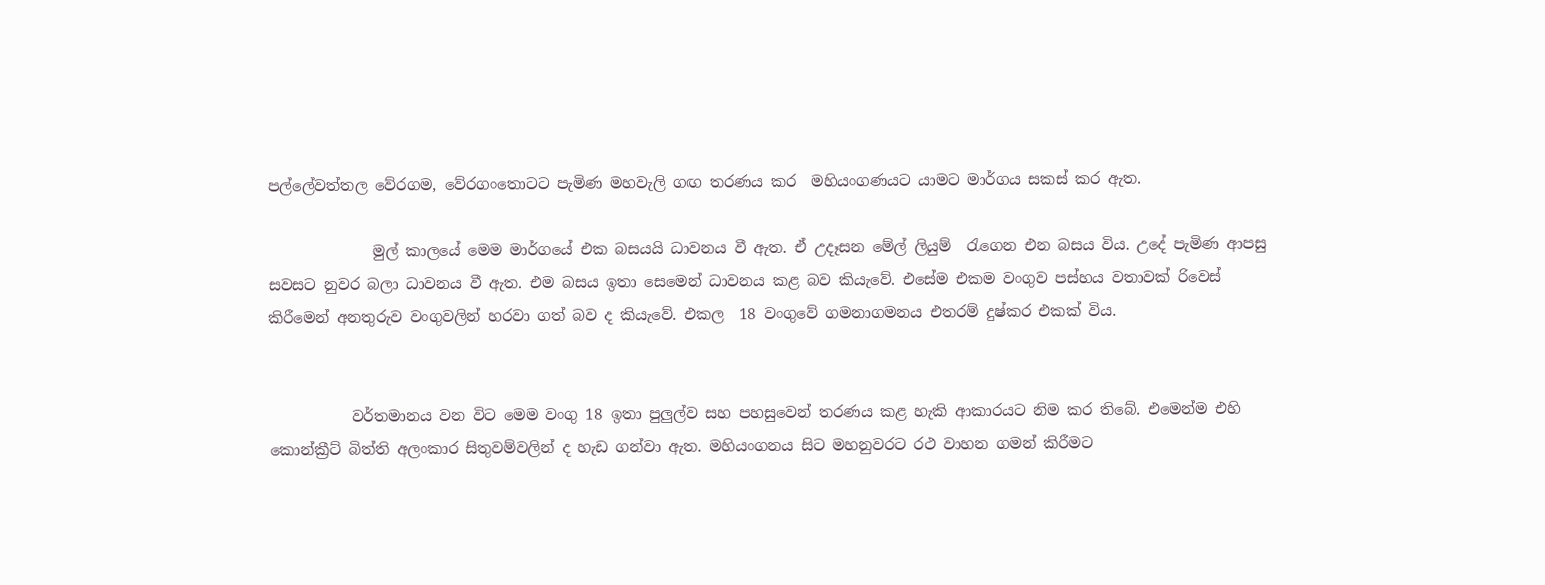පල්ලේවත්තල වේරගම, වේරගංතොටට පැමිණ මහවැලි ගඟ තරණය කර  මහියංගණයට යාමට මාර්ගය සකස් කර ඇත.

              මුල් කාලයේ මෙම මාර්ගයේ එක බසයයි ධාවනය වී ඇත. ඒ උදෑසන මේල් ලියුම්  රැගෙන එන බසය විය. උදේ පැමිණ ආපසු සවසට නුවර බලා ධාවනය වී ඇත. එම බසය ඉතා සෙමෙන් ධාවනය කළ බව කියැවේ. එසේම එකම වංගුව පස්හය වතාවක් රිවෙස් කිරීමෙන් අනතුරුව වංගුවලින් හරවා ගත් බව ද කියැවේ. එකල  18 වංගුවේ ගමනාගමනය එතරම් දුෂ්කර එකක් විය.


           වර්තමානය වන විට මෙම වංගු 18 ඉතා පුලුල්ව සහ පහසුවෙන් තරණය කළ හැකි ආකාරයට නිම කර තිබේ. එමෙන්ම එහි කොන්ක්‍රීට් බිත්ති අලංකාර සිතුවම්වලින් ද හැඩ ගන්වා ඇත. මහියංගනය සිට මහනුවරට රථ වාහන ගමන් කිරීමට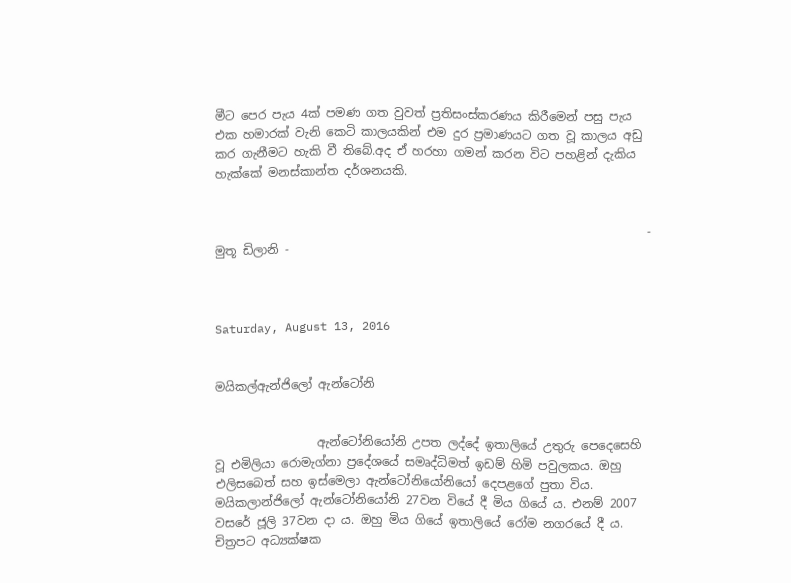මීට පෙර පැය 4ක් පමණ ගත වුවත් ප්‍රතිසංස්කරණය කිරීමෙන් පසු පැය එක හමාරක් වැනි කෙටි කාලයකින් එම දුර ප්‍රමාණයට ගත වූ කාලය අඩු කර ගැනීමට හැකි වී තිබේ.අද ඒ හරහා ගමන් කරන විට පහළින් දැකිය හැක්කේ මනස්කාන්ත දර්ශනයකි.


                                                                        - මුතූ ඩිලානි -



Saturday, August 13, 2016


මයිකල්ඇන්ජිලෝ ඇන්ටෝනි


                 ඇන්ටෝනියෝනි උපත ලද්දේ ඉතාලියේ උතුරු පෙදෙසෙහි වූ එමිලියා රොමැග්නා ප්‍රදේශයේ සමෘද්ධිමත් ඉඩම් හිමි පවුලකය. ඔහු එලිසබෙත් සහ ඉස්මෙලා ඇන්ටෝනියෝනියෝ දෙපළගේ පුතා විය. මයිකලාන්ජිලෝ ඇන්ටෝනියෝනි 27වන වියේ දී මිය ගියේ ය. එනම් 2007 වසරේ ජූලි 37වන දා ය. ඔහු මිය ගියේ ඉතාලියේ රෝම නගරයේ දී ය. චිත්‍රපට අධ්‍යක්ෂක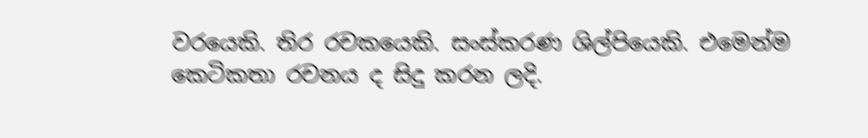වරයෙකි. තිර රචකයෙකි. සංස්කරණ ශිල්පියෙකි. එමෙන්ම කෙටිකතා රචනය ද සිදු කරන ලදි.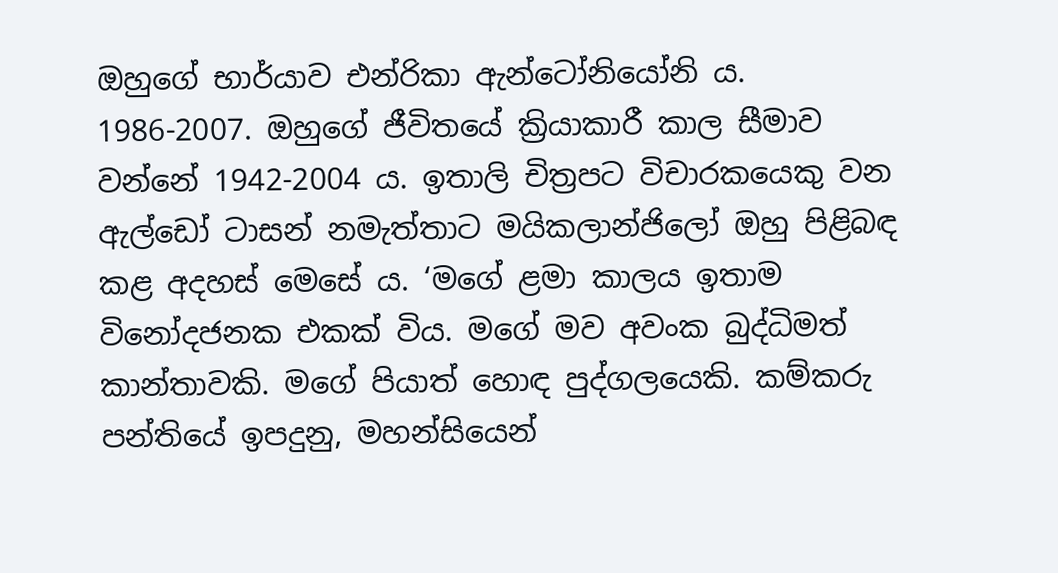ඔහුගේ භාර්යාව එන්රිකා ඇන්ටෝනියෝනි ය. 1986-2007. ඔහුගේ ජීවිතයේ ක්‍රියාකාරී කාල සීමාව වන්නේ 1942-2004 ය. ඉතාලි චිත්‍රපට විචාරකයෙකු වන ඇල්ඩෝ ටාසන් නමැත්තාට මයිකලාන්ජිලෝ ඔහු පිළිබඳ කළ අදහස් මෙසේ ය. ‘මගේ ළමා කාලය ඉතාම විනෝදජනක එකක් විය. මගේ මව අවංක බුද්ධිමත් කාන්තාවකි. මගේ පියාත් හොඳ පුද්ගලයෙකි. කම්කරු පන්තියේ ඉපදුනු, මහන්සියෙන්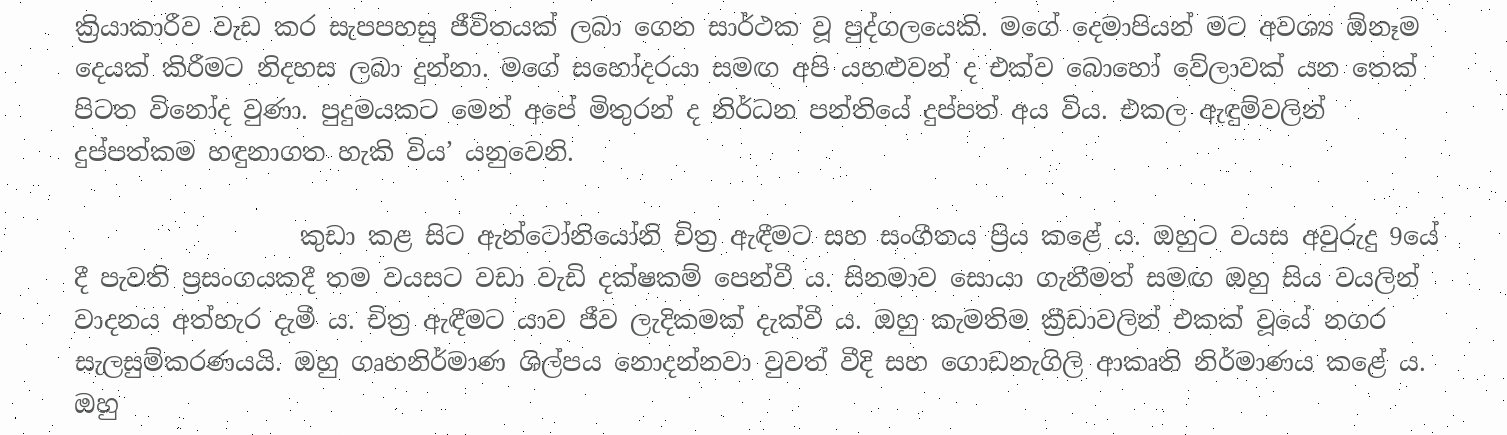ක්‍රියාකාරීව වැඩ කර සැපපහසු ජීවිතයක් ලබා ගෙන සාර්ථක වූ පුද්ගලයෙකි. මගේ දෙමාපියන් මට අවශ්‍ය ඕනෑම දෙයක් කිරීමට නිදහස ලබා දුන්නා. මගේ සහෝදරයා සමඟ අපි යහළුවන් ද එක්ව බොහෝ වේලාවක් යන තෙක් පිටත විනෝද වුණා. පුදුමයකට මෙන් අපේ මිතුරන් ද නිර්ධන පන්තියේ දුප්පත් අය විය. එකල ඇඳුම්වලින් දුප්පත්කම හඳුනාගත හැකි විය’ යනුවෙනි.

                  කුඩා කළ සිට ඇන්ටෝනියෝනි චිත්‍ර ඇඳීමට සහ සංගීතය ප්‍රිය කළේ ය. ඔහුට වයස අවුරුදු 9යේ දී පැවති ප්‍රසංගයකදී තම වයසට වඩා වැඩි දක්ෂකම් පෙන්වී ය. සිනමාව සොයා ගැනීමත් සමඟ ඔහු සිය වයලින් වාදනය අත්හැර දැමී ය. චිත්‍ර ඇඳීමට යාව ජීව ලැදිකමක් දැක්වී ය. ඔහු කැමතිම ක්‍රීඩාවලින් එකක් වූයේ නගර සැලසුම්කරණයයි. ඔහු ගෘහනිර්මාණ ශිල්පය නොදන්නවා වුවත් වීදි සහ ගොඩනැගිලි ආකෘති නිර්මාණය කළේ ය. ඔහු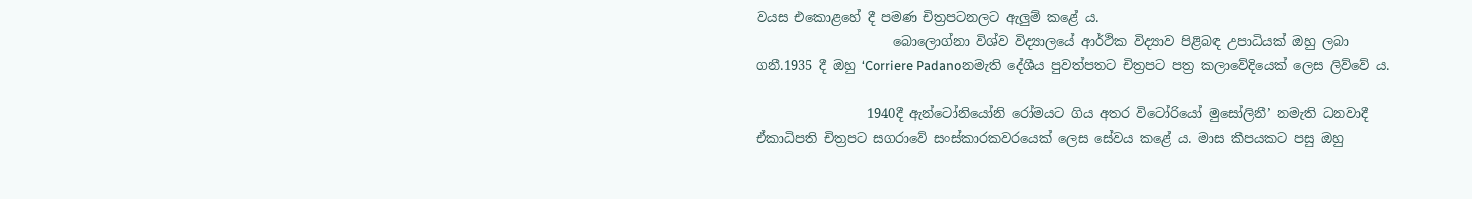වයස එකොළහේ දී පමණ චිත්‍රපටනලට ඇලුම් කළේ ය.
                     බොලොග්නා විශ්ව විද්‍යාලයේ ආර්ථික විද්‍යාව පිළිබඳ උපාධියක් ඔහු ලබා ගනී.1935 දී ඔහු ‘Corriere Padanoනමැති දේශීය පුවත්පතට චිත්‍රපට පත්‍ර කලාවේදියෙක් ලෙස ලිව්වේ ය.

                 1940දී ඇන්ටෝනියෝනි රෝමයට ගිය අතර විටෝරියෝ මුසෝලිනී’ නමැති ධනවාදී ඒකාධිපති චිත්‍රපට සගරාවේ සංස්කාරකවරයෙක් ලෙස සේවය කළේ ය. මාස කීපයකට පසු ඔහු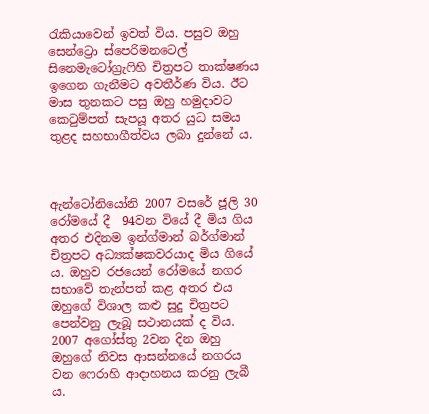රැකියාවෙන් ඉවත් විය. පසුව ඔහු සෙන්ට්‍රො ස්පෙරිමනටෙල් සිනෙමැටෝග්‍රැෆිහි චිත්‍රපට තාක්ෂණය ඉගෙන ගැනීමට අවතීර්ණ විය. ඊට මාස තුනකට පසු ඔහු හමුදාවට කෙටුම්පත් සැපයූ අතර යුධ සමය තුළද සහභාගීත්වය ලබා දුන්නේ ය.



ඇන්ටෝනියෝනි 2007 වසරේ ජූලි 30 රෝමයේ දී  94වන වියේ දී මිය ගිය අතර එදිනම ඉන්ග්මාන් බර්ග්මාන් චිත්‍රපට අධ්‍යක්ෂකවරයාද මිය ගියේ ය. ඔහුව රජයෙන් රෝමයේ නගර සභාවේ තැන්පත් කළ අතර එය ඔහුගේ විශාල කළු සුදු චිත්‍රපට පෙන්වනු ලැබූ සථානයක් ද විය. 2007 අගෝස්තු 2වන දින ඔහු ඔහුගේ නිවස ආසන්නයේ නගරය වන ෆෙරාහි ආදාහනය කරනු ලැබී ය.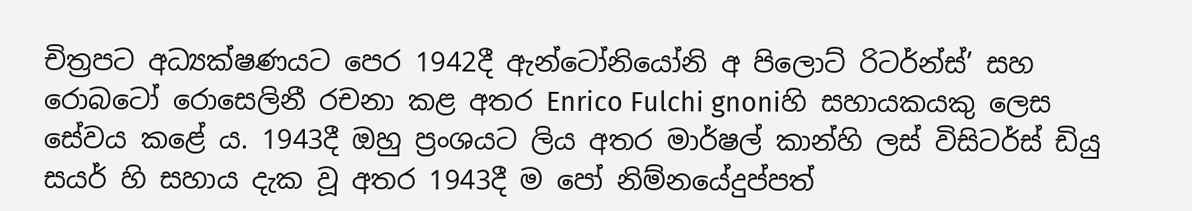චිත්‍රපට අධ්‍යක්ෂණයට පෙර 1942දී ඇන්ටෝනියෝනි අ පිලොට් රිටර්න්ස්’ සහ රොබටෝ රොසෙලිනී රචනා කළ අතර Enrico Fulchi gnoniහි සහායකයකු ලෙස සේවය කළේ ය. 1943දී ඔහු ප්‍රංශයට ලිය අතර මාර්ෂල් කාන්හි ලස් විසිටර්ස් ඩියු සයර් හි සහාය දැක වූ අතර 1943දී ම පෝ නිම්නයේදුප්පත්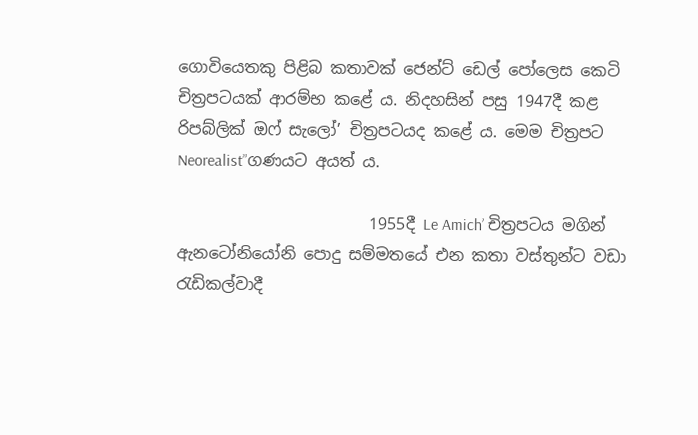ගොවියෙතකු පිළිබ කතාවක් ජෙන්ට් ඩෙල් පෝලෙස කෙටි චිත්‍රපටයක් ආරම්භ කළේ ය. නිදහසින් පසු 1947දී කළ රිපබ්ලික් ඔෆ් සැලෝ’ චිත්‍රපටයද කළේ ය. මෙම චිත්‍රපට Neorealist”ගණයට අයත් ය.

                        1955දී Le Amich’ චිත්‍රපටය මගින් ඇනටෝනියෝනි පොදු සම්මතයේ එන කතා වස්තුන්ට වඩා රැඩිකල්වාදී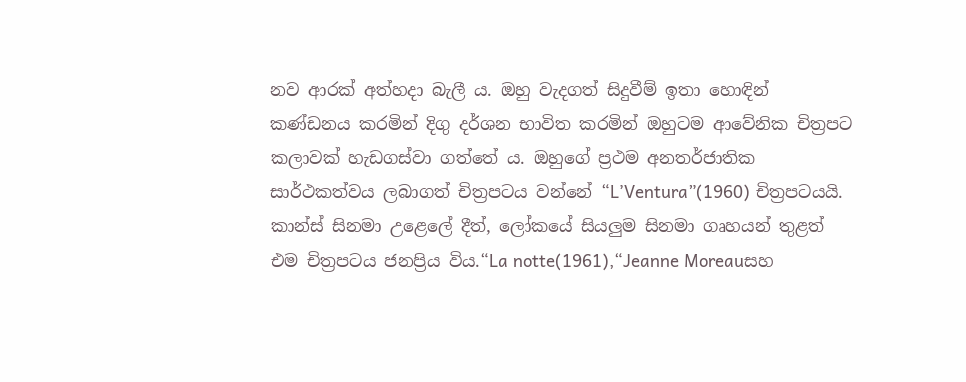නව ආරක් අත්හදා බැලී ය. ඔහු වැදගත් සිදුවීම් ඉතා හොඳින් කණ්ඩනය කරමින් දිගු දර්ශන භාවිත කරමින් ඔහුටම ආවේනික චිත්‍රපට කලාවක් හැඩගස්වා ගත්තේ ය. ඔහුගේ ප්‍රථම අනතර්ජාතික සාර්ථකත්වය ලබාගත් චිත්‍රපටය වන්නේ “L’Ventura”(1960) චිත්‍රපටයයි. කාන්ස් සිනමා උළෙලේ දීත්, ලෝකයේ සියලුම සිනමා ගෘහයන් තුළත් එම චිත්‍රපටය ජනප්‍රිය විය.“La notte(1961),“Jeanne Moreauසහ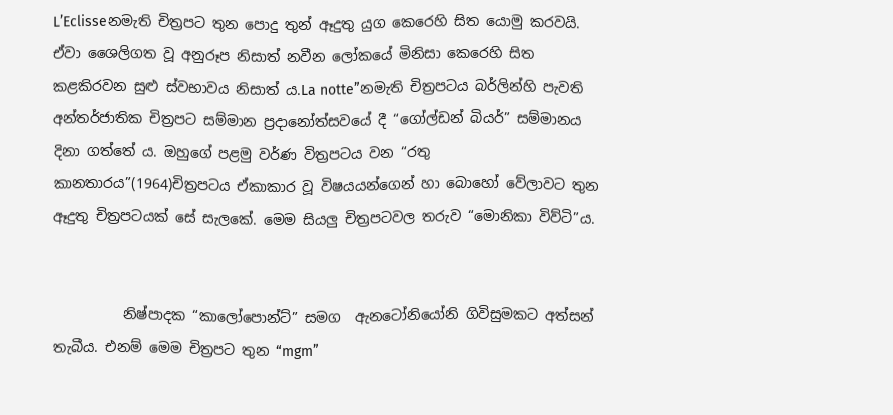L’Eclisseනමැති චිත්‍රපට තුන පොදු තුන් ඈදුතු යුග කෙරෙහි සිත යොමු කරවයි. ඒවා ශෛලිගත වූ අනුරූප නිසාත් නවීන ලෝකයේ මිනිසා කෙරෙහි සිත කළකිරවන සුළු ස්වභාවය නිසාත් ය.La notte”නමැති චිත්‍රපටය බර්ලින්හි පැවති අන්තර්ජාතික චිත්‍රපට සම්මාන ප්‍රදානෝත්සවයේ දී “ගෝල්ඩන් බියර්” සම්මානය දිනා ගත්තේ ය. ඔහුගේ පළමු වර්ණ විත්‍රපටය වන “රතු කානතාරය”(1964)චිත්‍රපටය ඒකාකාර වූ විෂයයන්ගෙන් හා බොහෝ වේලාවට තුන ඈදුතු චිත්‍රපටයක් සේ සැලකේ. මෙම සියලු චිත්‍රපටවල තරුව “මොනිකා විව්ටි”ය.


          නිෂ්පාදක “කාලෝපොන්ට්” සමග  ඇනටෝනියෝනි ගිවිසුමකට අත්සන් තැබීය. එනම් මෙම චිත්‍රපට තුන “mgm”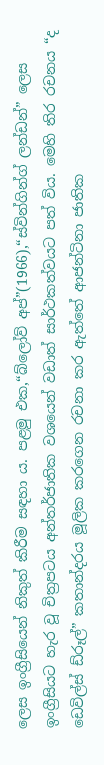ලෙස ඉංග්‍රීසියෙන් නිකුත් කිරීම සඳහා ය. පළමු එක,“බ්ලෝව් අප්”(1966),“ස්වින්ගින්ග් ලන්ඩන්” ලෙස ඉංග්‍රීසියට හැර වූ චිත්‍රපටය අන්තර්ජාතික වශයෙන් වඩාත් සාර්ථකත්වයට පත් විය. මෙහි තිර රචනය “ද ඩෙවිල්ස් ඩ්රූල්” කතාන්දරය මූලික කරගෙන රචනා කර ඇත්තේ ආජන්ටිනා ජාතික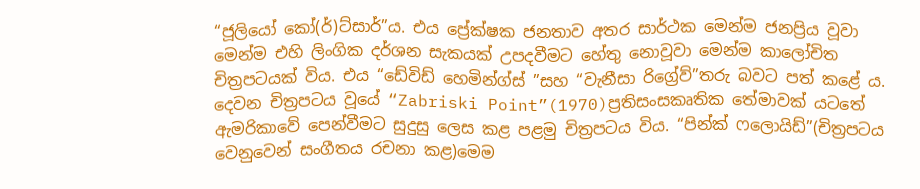“ජූලියෝ කෝ(ර්)ට්සාර්”ය. එය ප්‍රේක්ෂක ජනතාව අතර සාර්ථක මෙන්ම ජනප්‍රිය වූවා මෙන්ම එහි ලිංගික දර්ශන සැකයක් උපදවීමට හේතු නොවූවා මෙන්ම කාලෝචිත චිත්‍රපටයක් විය. එය “ඩේවිඩ් හෙමින්ග්ස් ”සහ “වැනීසා රිග්‍රේව්”තරු බවට පත් කළේ ය. දෙවන චිත්‍රපටය වූයේ “Zabriski Point”(1970)ප්‍රතිසංසකෘතික තේමාවක් යටතේ ඇමරිකාවේ පෙන්වීමට සුදුසු ලෙස කළ පළමු චිත්‍රපටය විය. “පින්ක් ෆලොයිඩ්”(චිත්‍රපටය වෙනුවෙන් සංගීතය රචනා කළ)මෙම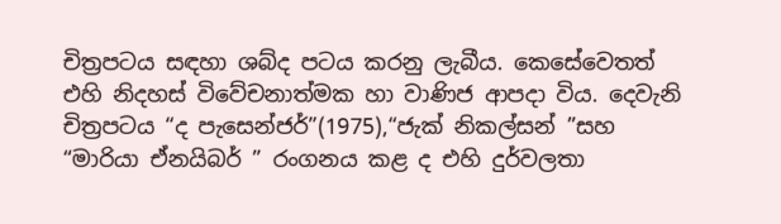චිත්‍රපටය සඳහා ශබ්ද පටය කරනු ලැබීය. කෙසේවෙතත් එහි නිදහස් විවේචනාත්මක හා වාණිජ ආපදා විය. දෙවැනි චිත්‍රපටය “ද පැසෙන්ජර්”(1975),“ජැක් නිකල්සන් ”සහ “මාරියා ඒනයිබර් ” රංගනය කළ ද එහි දුර්වලතා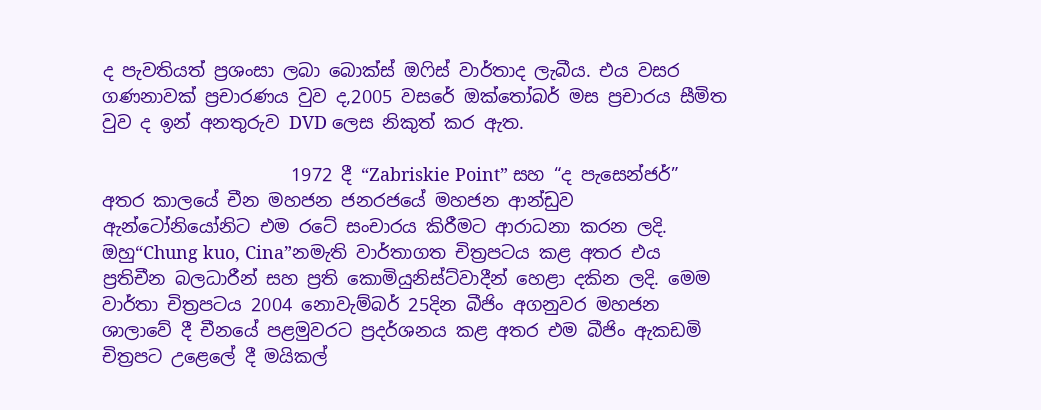ද පැවතියත් ප්‍රශංසා ලබා බොක්ස් ඔෆිස් වාර්තාද ලැබීය. එය වසර ගණනාවක් ප්‍රචාරණය වුව ද,2005 වසරේ ඔක්තෝබර් මස ප්‍රචාරය සීමිත වුව ද ඉන් අනතුරුව DVD ලෙස නිකුත් කර ඇත.

                     1972 දී “Zabriskie Point” සහ “ද පැසෙන්ජර්” අතර කාලයේ චීන මහජන ජනරජයේ මහජන ආන්ඩුව ඇන්ටෝනියෝනිට එම රටේ සංචාරය කිරීමට ආරාධනා කරන ලදි. ඔහු“Chung kuo, Cina”නමැති වාර්තාගත චිත්‍රපටය කළ අතර එය ප්‍රතිචීන බලධාරීන් සහ ප්‍රති කොමියුනිස්ට්වාදීන් හෙළා දකින ලදි. මෙම වාර්තා චිත්‍රපටය 2004 නොවැම්බර් 25දින බීජිං අගනුවර මහජන ශාලාවේ දී චීනයේ පළමුවරට ප්‍රදර්ශනය කළ අතර එම බීජිං ඇකඩමි චිත්‍රපට උළෙලේ දී මයිකල්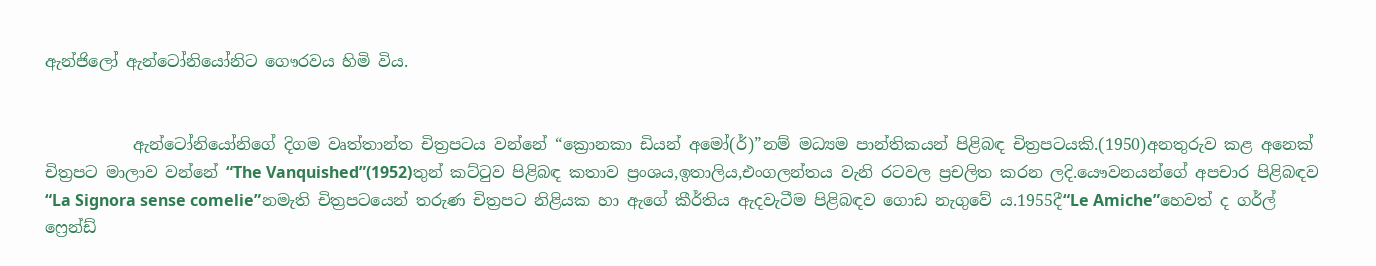ඇන්ජිලෝ ඇන්ටෝනියෝනිට ගෞරවය හිමි විය.


           ඇන්ටෝනියෝනිගේ දිගම වෘත්තාන්ත චිත්‍රපටය වන්නේ “ක්‍රොනකා ඩියන් අමෝ(ර්)”නම් මධ්‍යම පාන්තිකයන් පිළිබඳ චිත්‍රපටයකි.(1950)අනතුරුව කළ අනෙක් චිත්‍රපට මාලාව වන්නේ “The Vanquished”(1952)තුන් කට්ටුව පිළිබඳ කතාව ප්‍රංශය,ඉතාලිය,එංගලන්තය වැනි රටවල ප්‍රචලිත කරන ලදි.යෞවනයන්ගේ අපචාර පිළිබඳව “La Signora sense comelie”නමැති චිත්‍රපටයෙන් තරුණ චිත්‍රපට නිළියක හා ඇගේ කීර්තිය ඇදවැටීම පිළිබඳව ගොඩ නැගුවේ ය.1955දී“Le Amiche”හෙවත් ද ගර්ල් ෆ්‍රෙන්ඩ්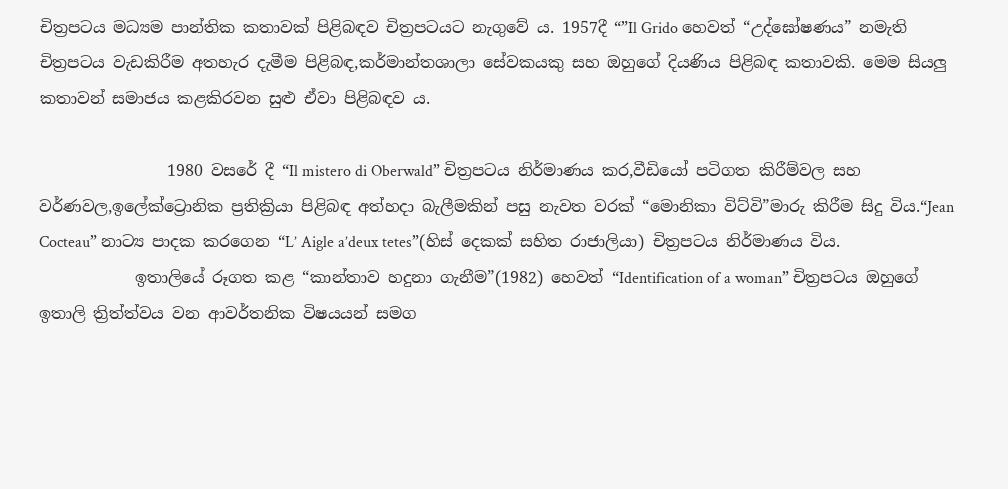චිත්‍රපටය මධ්‍යම පාන්තික කතාවක් පිළිබඳව චිත්‍රපටයට නැගුවේ ය. 1957දී “”Il Grido හෙවත් “උද්ඝෝෂණය” නමැති චිත්‍රපටය වැඩකිරීම අතහැර දැමීම පිළිබඳ,කර්මාන්තශාලා සේවකයකු සහ ඔහුගේ දියණිය පිළිබඳ කතාවකි. මෙම සියලු කතාවන් සමාජය කළකිරවන සුළු ඒවා පිළිබඳව ය.

                1980 වසරේ දී “Il mistero di Oberwald” චිත්‍රපටය නිර්මාණය කර,වීඩියෝ පටිගත කිරීම්වල සහ වර්ණවල,ඉලේක්ට්‍රොනික ප්‍රතික්‍රියා පිළිබඳ අත්හදා බැලීමකින් පසු නැවත වරක් “මොනිකා විට්වි”මාරු කිරීම සිදු විය.“Jean Cocteau” නාට්‍ය පාදක කරගෙන “L’ Aigle a’deux tetes”(හිස් දෙකක් සහිත රාජාලියා) චිත්‍රපටය නිර්මාණය විය.
            ඉතාලියේ රූගත කළ “කාන්තාව හදුනා ගැනීම”(1982) හෙවත් “Identification of a woman” චිත්‍රපටය ඔහුගේ ඉතාලි ත්‍රිත්ත්වය වන ආවර්තනික විෂයයන් සමග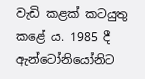වැඩි කළක් කටයුතු කළේ ය. 1985 දී ඇන්ටෝනියෝනිට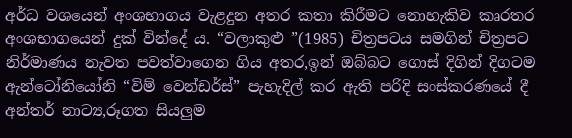අර්ධ වශයෙන් අංශභාගය වැළදුන අතර කතා කිරීමට නොහැකිව කෘරතර අංශභාගයෙන් දුක් වින්දේ ය. “වලාකුළු ”(1985) චිත්‍රපටය සමගින් චිත්‍රපට නිර්මාණය නැවත පවත්වාගෙන ගිය අතර,ඉන් ඔබ්බට ගොස් දිගින් දිගටම  ඇන්ටෝනියෝනි “විම් වෙන්ඩර්ස්” පැහැදිල් කර ඇති පරිදි සංස්කරණයේ දී අන්තර් නාට්‍ය,රූගත සියලුම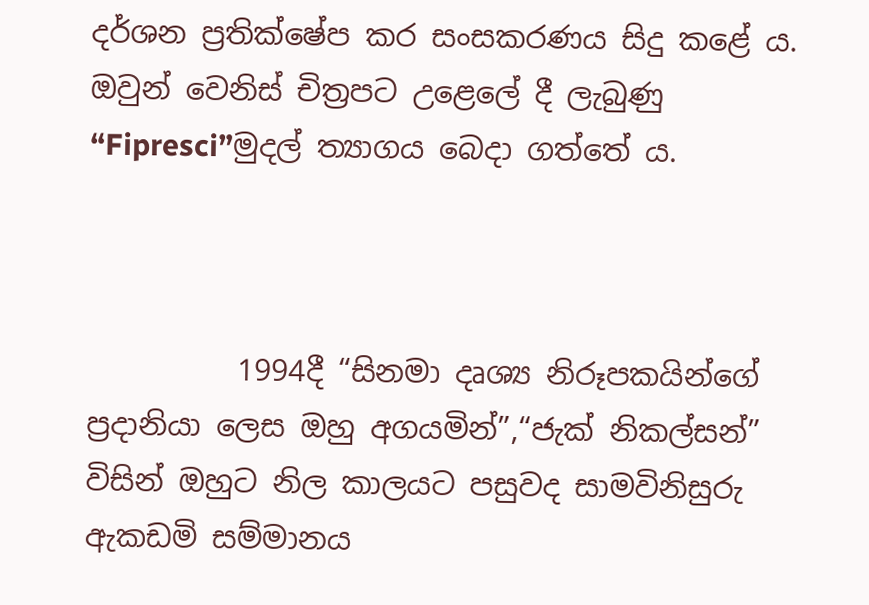දර්ශන ප්‍රතික්ෂේප කර සංසකරණය සිදු කළේ ය. ඔවුන් වෙනිස් චිත්‍රපට උළෙලේ දී ලැබුණු “Fipresci”මුදල් ත්‍යාගය බෙදා ගත්තේ ය.



          1994දී “සිනමා දෘශ්‍ය නිරූපකයින්ගේ ප්‍රදානියා ලෙස ඔහු අගයමින්”,“ජැක් නිකල්සන්” විසින් ඔහුට නිල කාලයට පසුවද සාමවිනිසුරු ඇකඩමි සම්මානය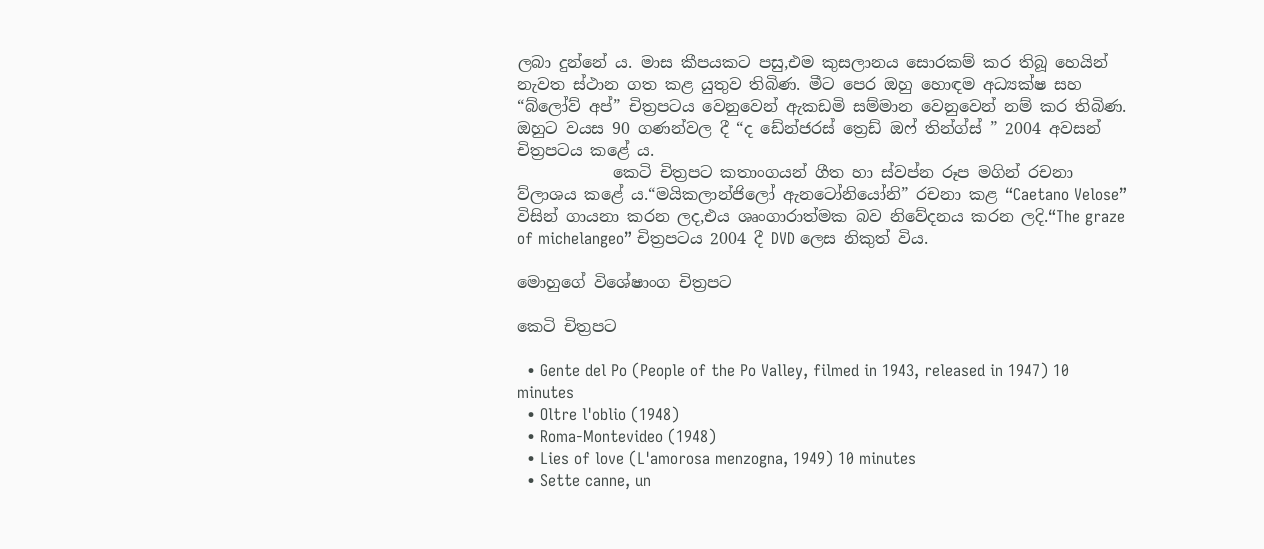ලබා දුන්නේ ය. මාස කීපයකට පසු,එම කුසලානය සොරකම් කර තිබූ හෙයින් නැවත ස්ථාන ගත කළ යුතුව තිබිණ. මීට පෙර ඔහු හොඳම අධ්‍යක්ෂ සහ “බ්ලෝව් අප්” චිත්‍රපටය වෙනුවෙන් ඇකඩමි සම්මාන වෙනුවෙන් නම් කර තිබිණ. ඔහුට වයස 90 ගණන්වල දී “ද ඩේන්ජරස් ත්‍රෙඩ් ඔෆ් තින්ග්ස් ” 2004 අවසන් චිත්‍රපටය කළේ ය.
            කෙටි චිත්‍රපට කතාංගයන් ගීත හා ස්වප්න රූප මගින් රචනා ව්ලාශය කළේ ය.“මයිකලාන්ජිලෝ ඇනටෝනියෝනි” රචනා කළ “Caetano Velose” විසින් ගායනා කරන ලද,එය ශෘංගාරාත්මක බව නිවේදනය කරන ලදි.“The graze of michelangeo” චිත්‍රපටය 2004 දී DVD ලෙස නිකුත් විය.

මොහුගේ විශේෂාංග චිත්‍රපට

කෙටි චිත්‍රපට

  • Gente del Po (People of the Po Valley, filmed in 1943, released in 1947) 10 minutes
  • Oltre l'oblio (1948)
  • Roma-Montevideo (1948)
  • Lies of love (L'amorosa menzogna, 1949) 10 minutes
  • Sette canne, un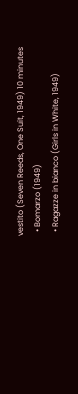vestito (Seven Reeds, One Suit, 1949) 10 minutes
  • Bomarzo (1949)
  • Ragazze in bianco (Girls in White, 1949)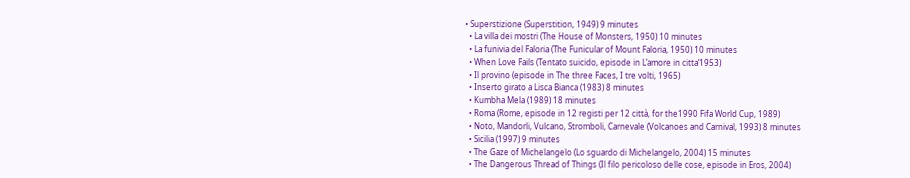• Superstizione (Superstition, 1949) 9 minutes
  • La villa dei mostri (The House of Monsters, 1950) 10 minutes
  • La funivia del Faloria (The Funicular of Mount Faloria, 1950) 10 minutes
  • When Love Fails (Tentato suicido, episode in L’amore in citta’1953)
  • Il provino (episode in The three Faces, I tre volti, 1965)
  • Inserto girato a Lisca Bianca (1983) 8 minutes
  • Kumbha Mela (1989) 18 minutes
  • Roma (Rome, episode in 12 registi per 12 città, for the1990 Fifa World Cup, 1989)
  • Noto, Mandorli, Vulcano, Stromboli, Carnevale (Volcanoes and Carnival, 1993) 8 minutes
  • Sicilia (1997) 9 minutes
  • The Gaze of Michelangelo (Lo sguardo di Michelangelo, 2004) 15 minutes
  • The Dangerous Thread of Things (Il filo pericoloso delle cose, episode in Eros, 2004)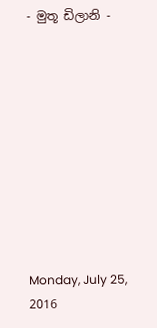- මුතූ ඩිලානි -










Monday, July 25, 2016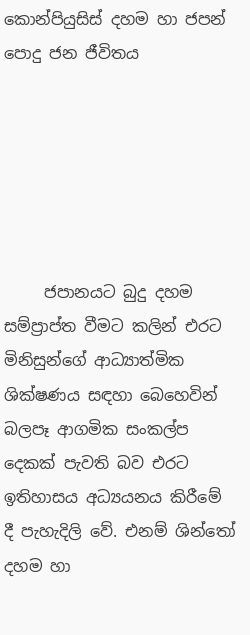කොන්පියුසිස් දහම හා ජපන් පොදු ජන ජීවිතය






     ජපානයට බුදු දහම සම්ප්‍රාප්ත වීමට කලින් එරට මිනිසුන්ගේ ආධ්‍යාත්මික ශික්ෂණය සඳහා බෙහෙවින් බලපෑ ආගමික සංකල්ප දෙකක් පැවති බව එරට ඉතිහාසය අධ්‍යයනය කිරීමේ දී පැහැදිලි වේ. එනම් ශින්තෝ දහම හා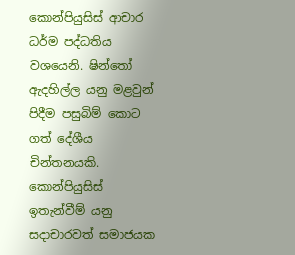කොන්පියුසිස් ආචාර ධර්ම පද්ධතිය වශයෙනි. ෂින්තෝ  ඇදහිල්ල යනු මළවුන් පිදීම පසුබිම් කොට ගත් දේශීය චින්තනයකි. කොන්පියුසිස් ඉතැන්වීම් යනු සදාචාරවත් සමාජයක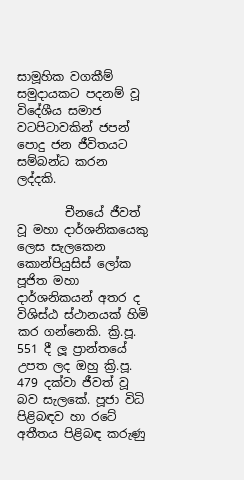සාමූහික වගකීම් සමුදායකට පදනම් වූ විදේශීය සමාජ වටපිටාවකින් ජපන් පොදු ජන ජීවිතයට සම්බන්ධ කරන ලද්දකි.

        චීනයේ ජීවත් වූ මහා දාර්ශනිකයෙකු ලෙස සැලකෙන කොන්පියුසිස් ලෝක පූජිත මහා දාර්ශනිකයන් අතර ද විශිස්ඨ ස්ථානයක් හිමි කර ගන්නෙකි. ක්‍රි.පූ. 551 දී ලූ ප්‍රාන්තයේ උපත ලද ඔහු ක්‍රි.පූ. 479 දක්වා ජීවත් වූ බව සැලකේ. පූජා විධි පිළිබඳව හා රටේ අතීතය පිළිබඳ කරුණු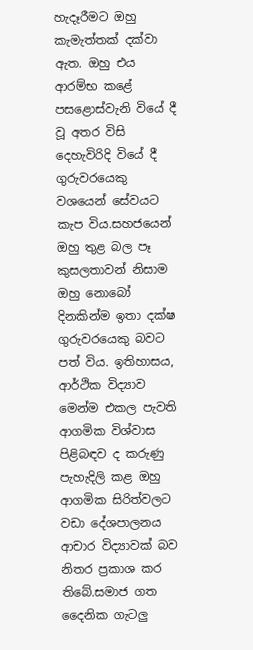හැදෑරීමට ඔහු කැමැත්තක් දක්වා ඇත. ඔහු එය ආරම්භ කළේ පසළොස්වැනි වියේ දී වූ අතර විසි දෙහැවිරිදි වියේ දී ගුරුවරයෙකු වශයෙන් සේවයට කැප විය.සහජයෙන් ඔහු තුළ බල පෑ කුසලතාවන් නිසාම ඔහු නොබෝ දිනකින්ම ඉතා දක්ෂ ගුරුවරයෙකු බවට පත් විය. ඉතිහාසය, ආර්ථික විද්‍යාව මෙන්ම එකල පැවති ආගමික විශ්වාස පිළිබඳව ද කරුණු පැහැදිලි කළ ඔහු ආගමික සිරිත්වලට වඩා දේශපාලනය ආචාර විද්‍යාවක් බව නිතර ප්‍රකාශ කර තිබේ.සමාජ ගත දෛනික ගැටලු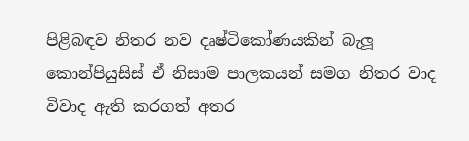පිළිබඳව නිතර නව දෘෂ්ටිකෝණයකින් බැලූ කොන්පියුසිස් ඒ නිසාම පාලකයන් සමග නිතර වාද විවාද ඇති කරගත් අතර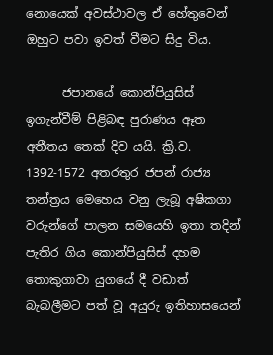නොයෙක් අවස්ථාවල ඒ හේතුවෙන් ඔහුට පවා ඉවත් වීමට සිදු විය.

      ජපානයේ කොන්පියුසිස් ඉගැන්වීම් පිළිබඳ පුරාණය ඈත අතීතය තෙක් දිව යයි. ක්‍රි.ව. 1392-1572 අතරතුර ජපන් රාජ්‍ය තන්ත්‍රය මෙහෙය වනු ලැබූ අෂිකගා වරුන්ගේ පාලන සමයෙහි ඉතා තදින් පැතිර ගිය කොන්පියුසිස් දහම තොකුගාවා යුගයේ දී වඩාත් බැබලීමට පත් වූ අයුරු ඉතිහාසයෙන්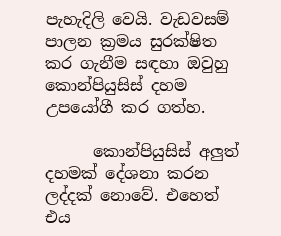පැහැදිලි වෙයි. වැඩවසම් පාලන ක්‍රමය සුරක්ෂිත කර ගැනීම සඳහා ඔවුහු කොන්පියුසිස් දහම උපයෝගී කර ගත්හ.

      කොන්පියුසිස් අලුත් දහමක් දේශනා කරන ලද්දක් නොවේ. එහෙත් එය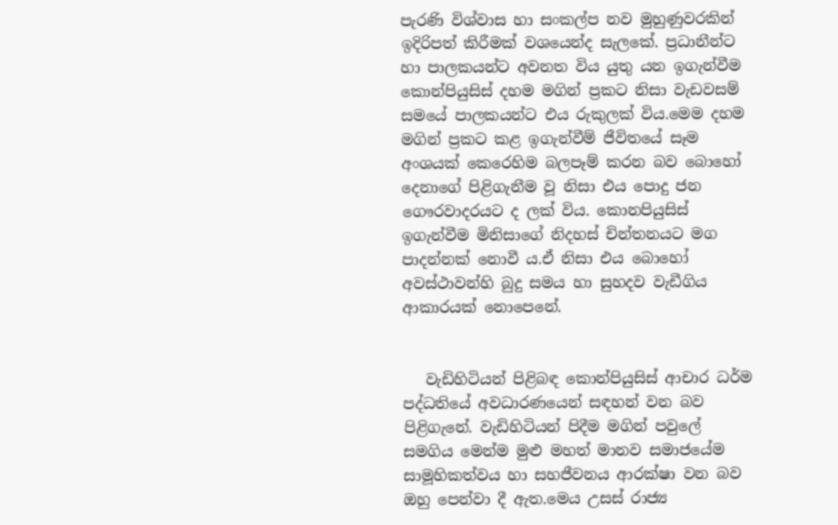පැරණි විශ්වාස හා සංකල්ප නව මුහුණුවරකින් ඉදිරිපත් කිරීමක් වශයෙන්ද සැලකේ. ප්‍රධානීන්ට හා පාලකයන්ට අවනත විය යුතු යන ඉගැන්වීම කොන්පියුසිස් දහම මගින් ප්‍රකට නිසා වැඩවසම් සමයේ පාලකයන්ට එය රුකුලක් විය.මෙම දහම මගින් ප්‍රකට කළ ඉගැන්වීම් ජීවිතයේ සෑම අංශයක් කෙරෙහිම බලපෑම් කරන බව බොහෝ දෙනාගේ පිළිගැනීම වූ නිසා එය පොදු ජන ගෞරවාදරයට ද ලක් විය. කොනපියුසිස් ඉගැන්වීම මිනිසාගේ නිදහස් චින්තනයට මග පාදන්නක් නොවී ය.ඒ නිසා එය බොහෝ අවස්ථාවන්හි බුදු සමය හා සුහදව වැඩීගිය ආකාරයක් නොපෙනේ.


   වැඩිහිටියන් පිළිබඳ කොන්පියුසිස් ආචාර ධර්ම පද්ධතියේ අවධාරණයෙන් සඳහන් වන බව පිළිගැනේ. වැඩිහිටියන් පිදීම මගින් පවුලේ සමගිය මෙන්ම මුළු මහත් මානව සමාජයේම සාමූහිකත්වය හා සහජීවනය ආරක්ෂා වන බව ඔහු පෙන්වා දී ඇත.මෙය උසස් රාජ්‍ය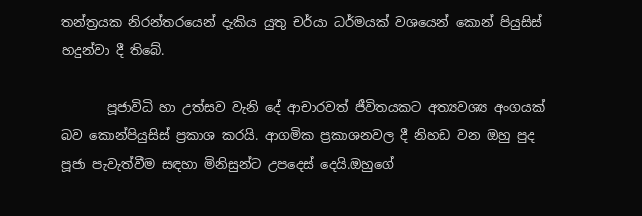තන්ත්‍රයක නිරන්තරයෙන් දැකිය යුතු චර්යා ධර්මයක් වශයෙන් කොන් පියුසිස් හදුන්වා දී තිබේ.

       පූජාවිධි හා උත්සව වැනි දේ ආචාරවත් ජීවිතයකට අත්‍යවශ්‍ය අංගයක් බව කොන්පියුසිස් ප්‍රකාශ කරයි. ආගමික ප්‍රකාශනවල දී නිහඩ වන ඔහු පුද පූජා පැවැත්වීම සඳහා මිනිසුන්ට උපදෙස් දෙයි.ඔහුගේ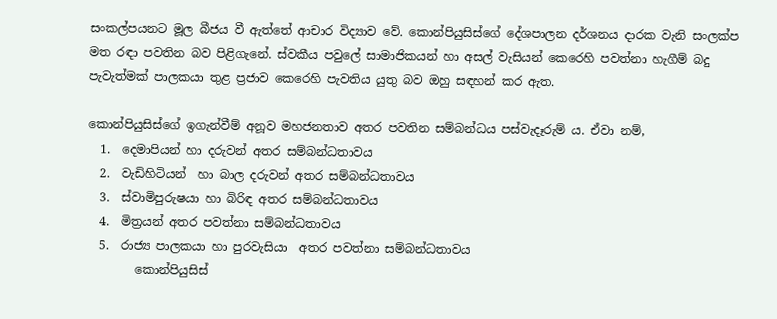සංකල්පයනට මූල බීජය වී ඇත්තේ ආචාර විද්‍යාව වේ. කොන්පියුසිස්ගේ දේශපාලන දර්ශනය දාරක වැනි සංලක්ප මත රඳා පවතින බව පිළිගැනේ. ස්වකීය පවුලේ සාමාජිකයන් හා අසල් වැසියන් කෙරෙහි පවත්නා හැගීම් බදු පැවැත්මක් පාලකයා තුළ ප්‍රජාව කෙරෙහි පැවතිය යුතු බව ඔහු සඳහන් කර ඇත.

කොන්පියුසිස්ගේ ඉගැන්වීම් අනූව මහජනතාව අතර පවතින සම්බන්ධය පස්වැදෑරුම් ය. ඒවා නම්,
  1.  දෙමාපියන් හා දරුවන් අතර සම්බන්ධතාවය
  2.  වැඩිහිටියන්  හා බාල දරුවන් අතර සම්බන්ධතාවය
  3.  ස්වාමිපුරුෂයා හා බිරිඳ අතර සම්බන්ධතාවය
  4.  මිත්‍රයන් අතර පවත්නා සම්බන්ධතාවය
  5.  රාජ්‍ය පාලකයා හා පුරවැසියා  අතර පවත්නා සම්බන්ධතාවය
        කොන්පියුසිස්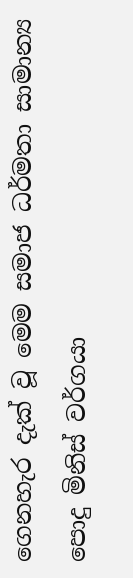ගෙනහැර දැක් වූ මෙම සමාජ ධර්මතා සාමාන්‍ය පොදු මිනිස් වර්ගයා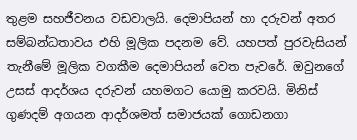තුළම සහජීවනය වඩවාලයි. දෙමාපියන් හා දරුවන් අතර සම්බන්ධතාවය එහි මූලික පදනම වේ. යහපත් පුරවැසියන් තැනීමේ මූලික වගකීම දෙමාපියන් වෙත පැවරේ. ඔවුනගේ උසස් ආදර්ශය දරුවන් යහමගට යොමු කරවයි. මිනිස් ගුණදම් අගයන ආදර්ශමත් සමාජයක් ගොඩනගා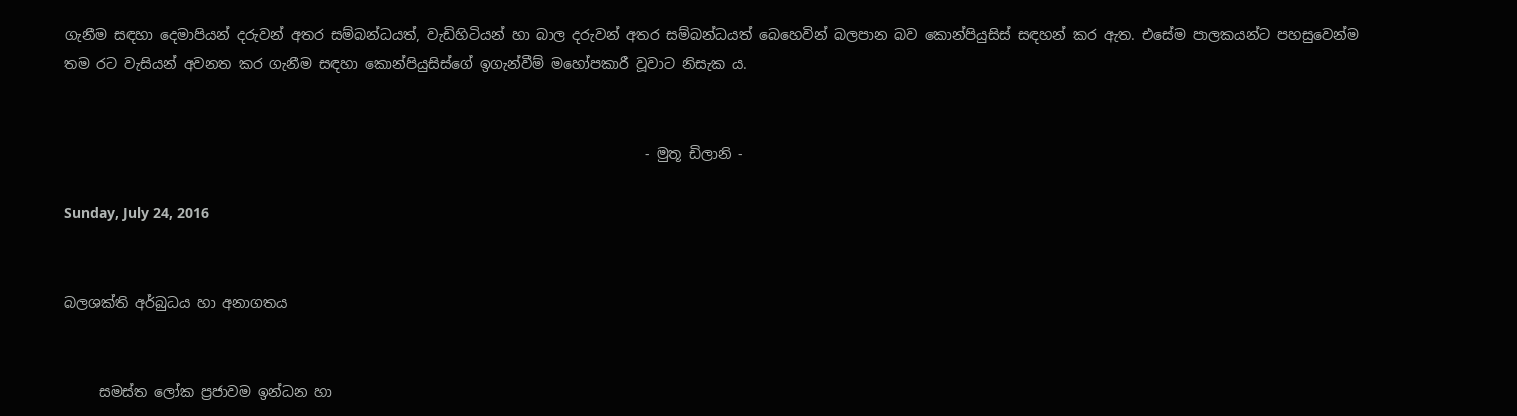ගැනීම සඳහා දෙමාපියන් දරුවන් අතර සම්බන්ධයත්, වැඩිහිටියන් හා බාල දරුවන් අතර සම්බන්ධයත් බෙහෙවින් බලපාන බව කොන්පියුසිස් සඳහන් කර ඇත. එසේම පාලකයන්ට පහසුවෙන්ම තම රට වැසියන් අවනත කර ගැනීම සඳහා කොන්පියුසිස්ගේ ඉගැන්වීම් මහෝපකාරී වූවාට නිසැක ය.


                                                                                   - මුතූ ඩිලානි -

Sunday, July 24, 2016


බලශක්ති අර්බුධය හා අනාගතය


     සමස්ත ලෝක ප්‍රජාවම ඉන්ධන හා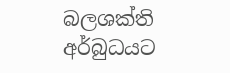බලශක්ති අර්බුධයට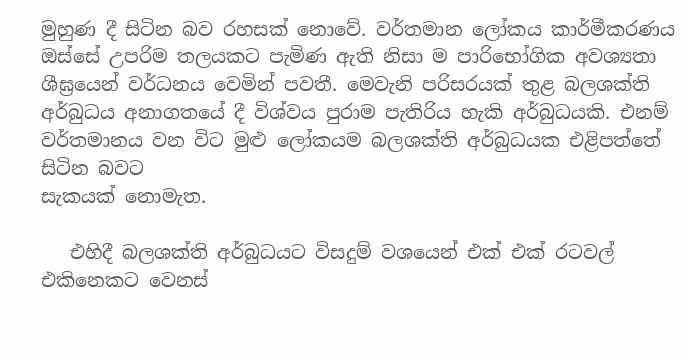මුහුණ දී සිටින බව රහසක් නොවේ. වර්තමාන ලෝකය කාර්මීකරණය ඔස්සේ උපරිම තලයකට පැමිණ ඇති නිසා ම පාරිභෝගික අවශ්‍යතා ශීඝ්‍රයෙන් වර්ධනය වෙමින් පවතී. මෙවැනි පරිසරයක් තුළ බලශක්ති අර්බුධය අනාගතයේ දී විශ්වය පුරාම පැතිරිය හැකි අර්බුධයකි. එනම් වර්තමානය වන විට මුළු ලෝකයම බලශක්ති අර්බුධයක එළිපත්තේ සිටින බවට
සැකයක් නොමැත.

   එහිදී බලශක්ති අර්බුධයට විසදුම් වශයෙන් එක් එක් රටවල් එකිනෙකට වෙනස්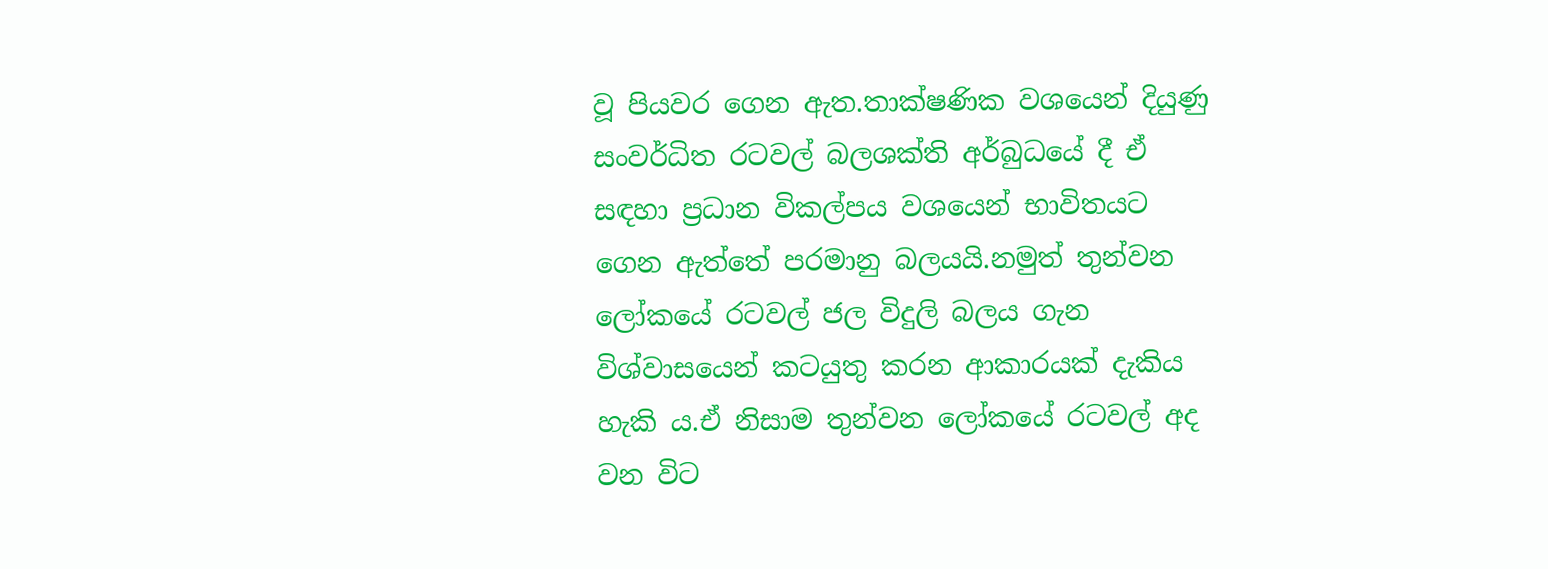වූ පියවර ගෙන ඇත.තාක්ෂණික වශයෙන් දියුණු සංවර්ධිත රටවල් බලශක්ති අර්බුධයේ දී ඒ සඳහා ප්‍රධාන විකල්පය වශයෙන් භාවිතයට ගෙන ඇත්තේ පරමානු බලයයි.නමුත් තුන්වන ලෝකයේ රටවල් ජල විදුලි බලය ගැන විශ්වාසයෙන් කටයුතු කරන ආකාරයක් දැකිය හැකි ය.ඒ නිසාම තුන්වන ලෝකයේ රටවල් අද වන විට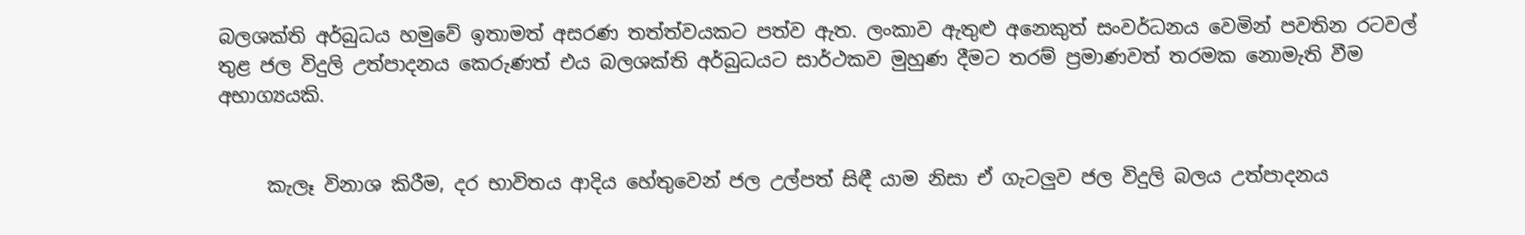බලශක්ති අර්බුධය හමුවේ ඉතාමත් අසරණ තත්ත්වයකට පත්ව ඇත. ලංකාව ඇතුළු අනෙකුත් සංවර්ධනය වෙමින් පවතින රටවල් තුළ ජල විදුලි උත්පාදනය කෙරුණත් එය බලශක්ති අර්බුධයට සාර්ථකව මුහුණ දීමට තරම් ප්‍රමාණවත් තරමක නොමැති වීම අභාග්‍යයකි.


     කැලෑ විනාශ කිරීම, දර භාවිතය ආදිය හේතුවෙන් ජල උල්පත් සිඳී යාම නිසා ඒ ගැටලුව ජල විදුලි බලය උත්පාදනය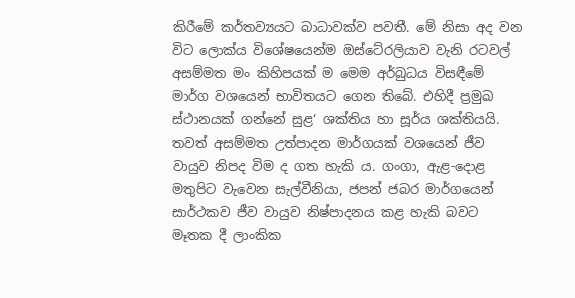කිරීමේ කර්තව්‍යයට බාධාවක්ව පවතී. මේ නිසා අද වන විට ලොක්ය විශේෂයෙන්ම ඔස්ටේ‍රලියාව වැනි රටවල් අසම්මත මං කිහිපයක් ම මෙම අර්බුධය විසඳීමේ මාර්ග වශයෙන් භාවිතයට ගෙන තිබේ. එහිදී ප්‍රමුඛ ස්ථානයක් ගන්නේ සුළ‘ ශක්තිය හා සූර්ය ශක්තියයි. තවත් අසම්මත උත්පාදන මාර්ගයක් වශයෙන් ජීව වායුව නිපද විම ද ගත හැකි ය. ගංගා, ඇළ-දොළ මතුපිට වැවෙන සැල්වීනියා, ජපන් ජබර මාර්ගයෙන් සාර්ථකව ජීව වායුව නිෂ්පාදනය කළ හැකි බවට මෑතක දී ලාංකික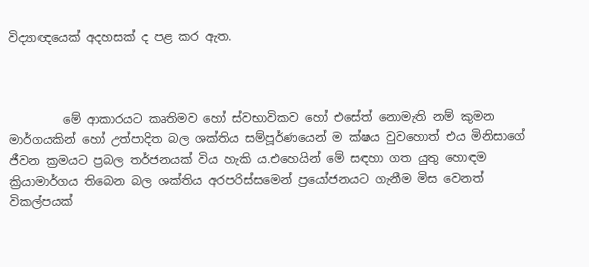විද්‍යාඥයෙක් අදහසක් ද පළ කර ඇත.



         මේ ආකාරයට කෘතිමව හෝ ස්වභාවිකව හෝ එසේත් නොමැති නම් කුමන මාර්ගයකින් හෝ උත්පාදිත බල ශක්තිය සම්පූර්ණයෙන් ම ක්ෂය වුවහොත් එය මිනිසාගේ ජීවන ක්‍රමයට ප්‍රබල තර්ජනයක් විය හැකි ය.එහෙයින් මේ සඳහා ගත යුතු හොඳම ක්‍රියාමාර්ගය තිබෙන බල ශක්තිය අරපරිස්සමෙන් ප්‍රයෝජනයට ගැනීම මිස වෙනත් විකල්පයක්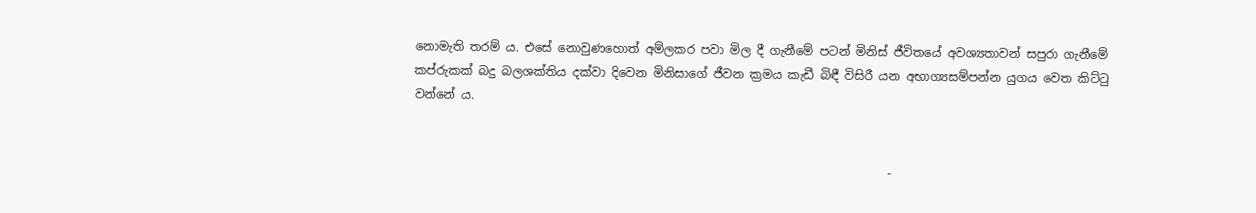නොමැති තරම් ය. එසේ නොවුණහොත් අම්ලකර පවා මිල දී ගැනීමේ පටන් මිනිස් ජීවිතයේ අවශ්‍යතාවන් සපුරා ගැනීමේ කප්රුකක් බදු බලශක්තිය දක්වා දිවෙන මිනිසාගේ ජීවන ක්‍රමය කැඩී බිඳී විසිරී යන අභාග්‍යසම්පන්න යුගය වෙත කිට්ටු වන්නේ ය.


                                                                               -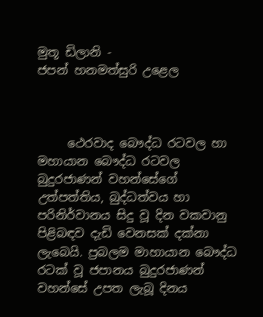මුතූ ඩිලානි -
ජපන් හනමත්සුරි උළෙල



     ථෙරවාද බෞද්ධ රටවල හා මහායාන බෞද්ධ රටවල බුදුරජාණන් වහන්සේගේ උත්පත්තිය, බුද්ධත්වය හා පරිනිර්වානය සිදු වූ දින වකවානු පිළිබඳව දැඩි වෙනසක් දක්නා ලැබෙයි. ප්‍රබලම මාහායාන බෞද්ධ රටක් වූ ජපානය බුදුරජාණන් වහන්සේ උපත ලැබූ දිනය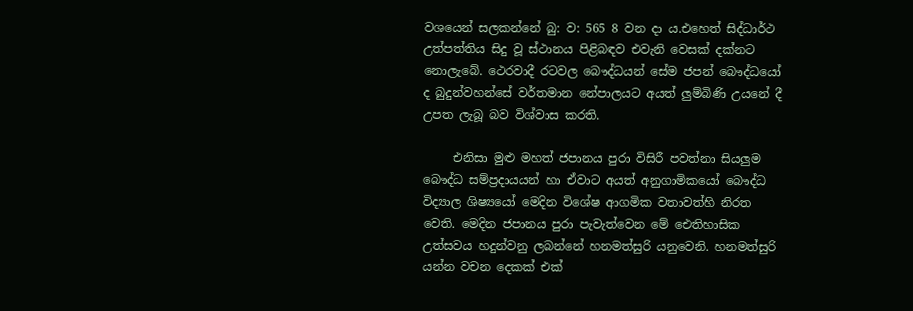වශයෙන් සලකන්නේ බු: ව: 565 8 වන දා ය.එහෙත් සිද්ධාර්ථ උත්පත්තිය සිදු වූ ස්ථානය පිළිබඳව එවැනි වෙසක් දක්නට නොලැබේ. ථෙරවාදී රටවල බෞද්ධයන් සේම ජපන් බෞද්ධයෝ ද බුදුන්වහන්සේ වර්තමාන නේපාලයට අයත් ලුම්බිණි උයනේ දී උපත ලැබූ බව විශ්වාස කරති.

     එනිසා මුළු මහත් ජපානය පුරා විසිරී පවත්නා සියලුම බෞද්ධ සම්ප්‍රදායයන් හා ඒවාට අයත් අනුගාමිකයෝ බෞද්ධ විද්‍යාල ශිෂ්‍යයෝ මෙදින විශේෂ ආගමික වතාවත්හි නිරත වෙති. මෙදින ජපානය පුරා පැවැත්වෙන මේ ඓතිහාසික උත්සවය හදුන්වනු ලබන්නේ හනමත්සුරි යනුවෙනි. හනමත්සුරි යන්න වචන දෙකක් එක්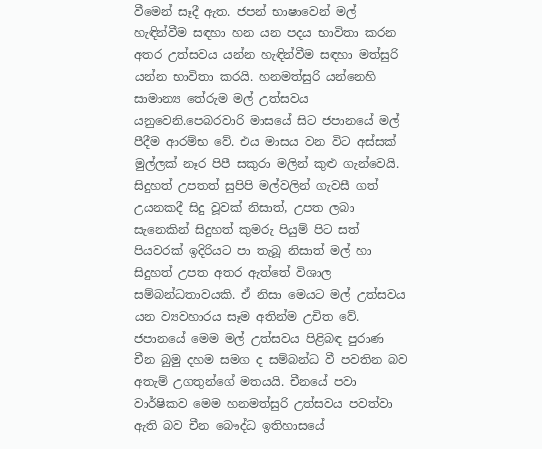වීමෙන් සෑදී ඇත. ජපන් භාෂාවෙන් මල් හැඳින්වීම සඳහා හන යන පදය භාවිතා කරන අතර උත්සවය යන්න හැඳින්වීම සඳහා මත්සුරි යන්න භාවිතා කරයි. හනමත්සුරි යන්නෙහි සාමාන්‍ය තේරුම මල් උත්සවය යනුවෙනි.පෙබරවාරි මාසයේ සිට ජපානයේ මල් පීදීම ආරම්භ වේ. එය මාසය වන විට අස්සක් මුල්ලක් නෑර පිපී සකුරා මලින් කුළු ගැන්වෙයි. සිදුහත් උපතත් සුපිපි මල්වලින් ගැවසී ගත් උයනකදී සිදු වූවක් නිසාත්, උපත ලබා සැනෙකින් සිදුහත් කුමරු පියුම් පිට සත් පියවරක් ඉදිරියට පා තැබූ නිසාත් මල් හා සිදුහත් උපත අතර ඇත්තේ විශාල සම්බන්ධතාවයකි. ඒ නිසා මෙයට මල් උත්සවය යන ව්‍යවහාරය සෑම අතින්ම උචිත වේ.
ජපානයේ මෙම මල් උත්සවය පිළිබඳ පුරාණ චීන බුමු දහම සමග ද සම්බන්ධ වී පවතින බව අතැම් උගතුන්ගේ මතයයි. චීනයේ පවා වාර්ෂිකව මෙම හනමත්සුරි උත්සවය පවත්වා ඇති බව චීන බෞද්ධ ඉතිහාසයේ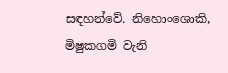සඳහන්වේ. නිහොංශොකි, මිෂුකගමි වැනි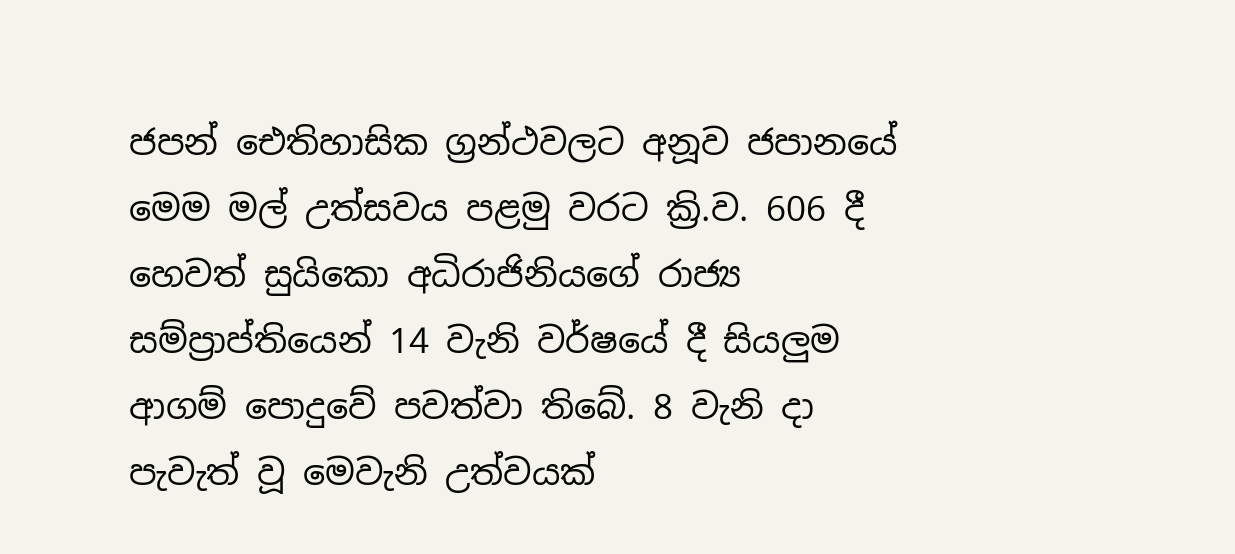ජපන් ඓතිහාසික ග්‍රන්ථවලට අනූව ජපානයේ මෙම මල් උත්සවය පළමු වරට ක්‍රි.ව. 606 දී හෙවත් සුයිකො අධිරාජිනියගේ රාජ්‍ය සම්ප්‍රාප්තියෙන් 14 වැනි වර්ෂයේ දී සියලුම ආගම් පොදුවේ පවත්වා තිබේ. 8 වැනි දා පැවැත් වූ මෙවැනි උත්වයක්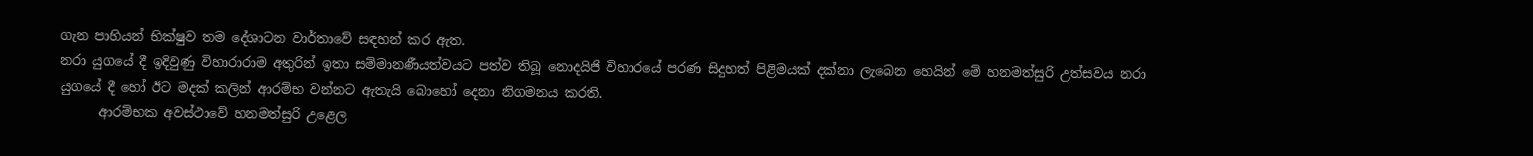ගැන පාහියන් භික්ෂුව තම දේශාටන වාර්තාවේ සඳහන් කර ඇත.
නරා යුගයේ දී ඉදිවුණු විහාරාරාම අතුරින් ඉතා සම්මානණීයත්වයට පත්ව තිබූ නොදයිජි විහාරයේ පරණ සිදුහත් පිළිමයක් දක්නා ලැබෙන හෙයින් මේ හනමත්සුරි උත්සවය නරා යුගයේ දී හෝ ඊට මදක් කලින් ආරම්භ වන්නට ඇතැයි බොහෝ දෙනා නිගමනය කරති.
      ආරම්භක අවස්ථාවේ හනමත්සුරි උළෙල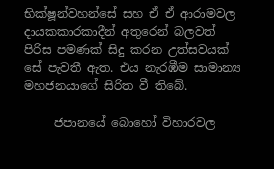භික්ෂූන්වහන්සේ සහ ඒ ඒ ආරාමවල දායකකාරකාදීන් අතුරෙන් බලවත් පිරිස පමණක් සිදු කරන උත්සවයක් සේ පැවතී ඇත. එය නැරඹීම සාමාන්‍ය මහජනයාගේ සිරිත වී තිබේ.

     ජපානයේ බොහෝ විහාරවල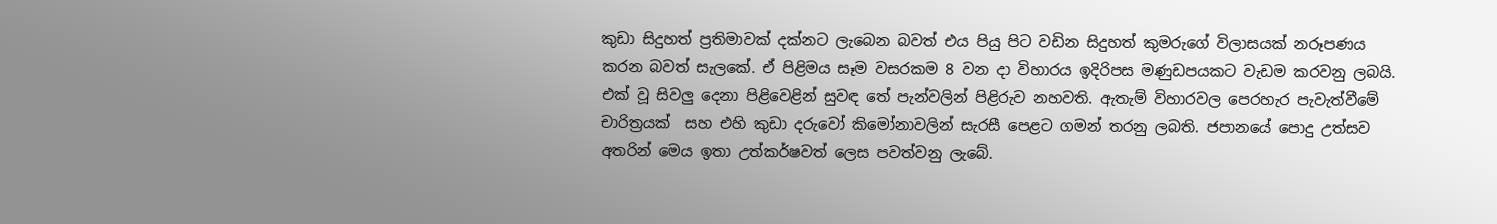කුඩා සිදුහත් ප්‍රතිමාවක් දක්නට ලැබෙන බවත් එය පියු පිට වඩින සිදුහත් කුමරුගේ විලාසයක් නරූපණය කරන බවත් සැලකේ. ඒ පිළිමය සෑම වසරකම 8 වන දා විහාරය ඉදිරිපස මණුඩපයකට වැඩම කරවනු ලබයි. එක් වූ සිවලු දෙනා පිළිවෙළින් සුවඳ තේ පැන්වලින් පිළිරුව නහවති. ඇතැම් විහාරවල පෙරහැර පැවැත්වීමේ චාරිත්‍රයක්  සහ එහි කුඩා දරුවෝ කිමෝනාවලින් සැරසී පෙළට ගමන් තරනු ලබති. ජපානයේ පොදු උත්සව අතරින් මෙය ඉතා උත්කර්ෂවත් ලෙස පවත්වනු ලැබේ.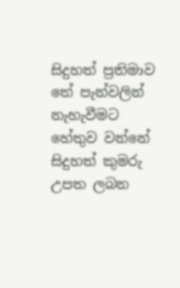සිදුහත් ප්‍රතිමාව තේ පැන්වලින් නැහැවීමට හේතුව වන්නේ සිදුහත් කුමරු උපත ලබන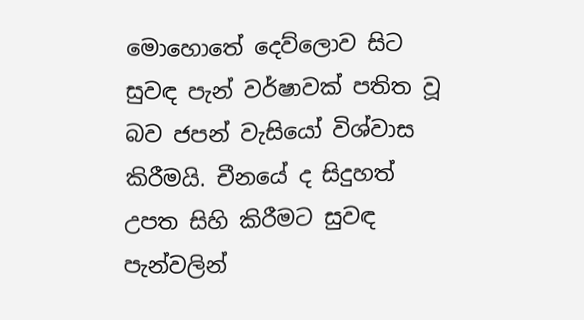මොහොතේ දෙව්ලොව සිට සුවඳ පැන් වර්ෂාවක් පතිත වූ බව ජපන් වැසියෝ විශ්වාස කිරීමයි. චීනයේ ද සිදුහත් උපත සිහි කිරීමට සුවඳ පැන්වලින්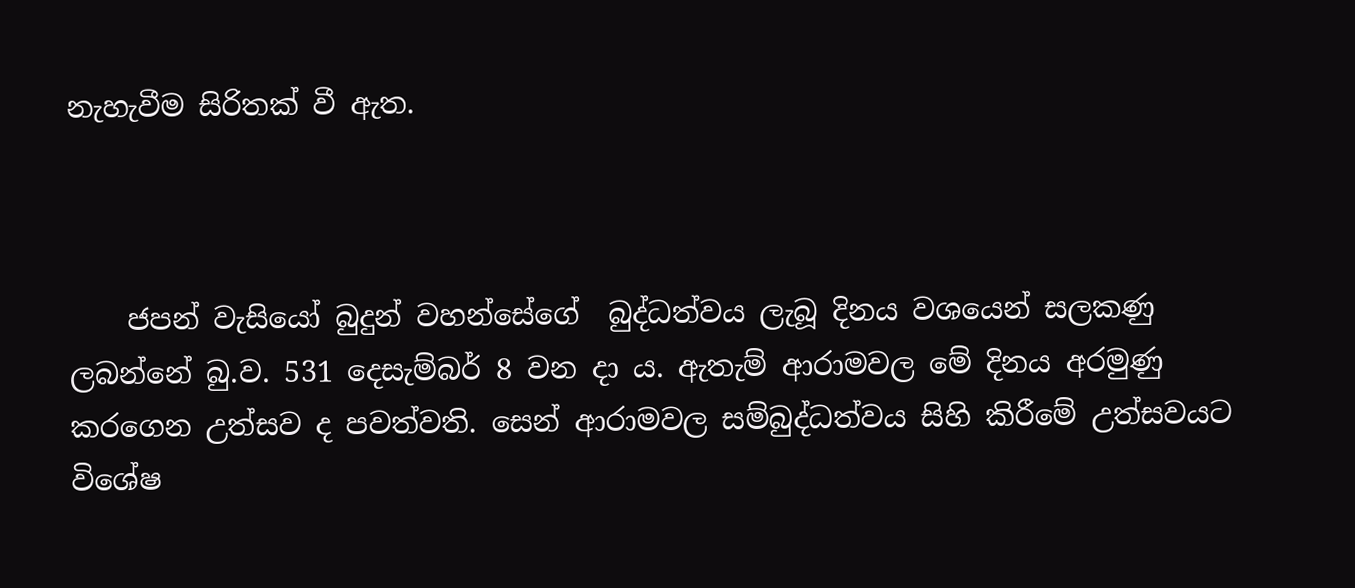නැහැවීම සිරිතක් වී ඇත.



    ජපන් වැසියෝ බුදුන් වහන්සේගේ  බුද්ධත්වය ලැබූ දිනය වශයෙන් සලකණු ලබන්නේ බු.ව. 531 දෙසැම්බර් 8 වන දා ය. ඇතැම් ආරාමවල මේ දිනය අරමුණු කරගෙන උත්සව ද පවත්වති. සෙන් ආරාමවල සම්බුද්ධත්වය සිහි කිරීමේ උත්සවයට විශේෂ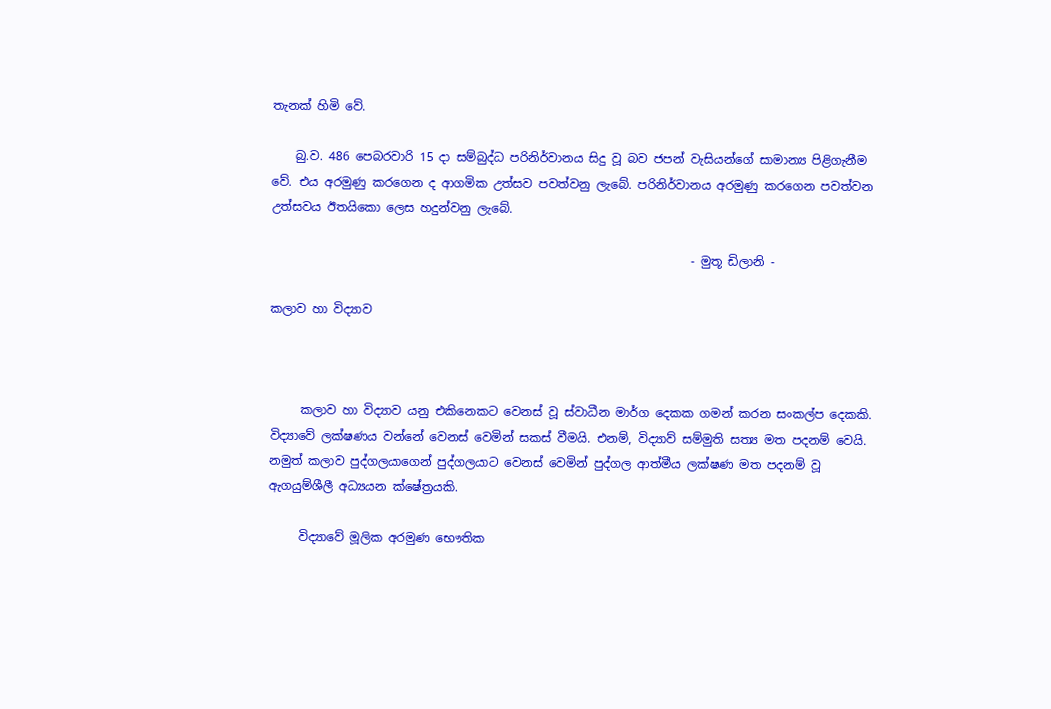තැනක් හිමි වේ.

    බු.ව. 486 පෙබරවාරි 15 දා සම්බුද්ධ පරිනිර්වානය සිදු වූ බව ජපන් වැසියන්ගේ සාමාන්‍ය පිළිගැනීම වේ. එය අරමුණු කරගෙන ද ආගමික උත්සව පවත්වනු ලැබේ. පරිනිර්වානය අරමුණු කරගෙන පවත්වන උත්සවය ඊතයිකො ලෙස හදුන්වනු ලැබේ.

                                                                      - මුතූ ඩිලානි -

කලාව හා විද්‍යාව



     කලාව හා විද්‍යාව යනු එකිනෙකට වෙනස් වූ ස්වාධීන මාර්ග දෙකක ගමන් කරන සංකල්ප දෙකකි. විද්‍යාවේ ලක්ෂණය වන්නේ වෙනස් වෙමින් සකස් වීමයි. එනම්, විද්‍යාව් සම්මුති සත්‍ය මත පදනම් වෙයි. නමුත් කලාව පුද්ගලයාගෙන් පුද්ගලයාට වෙනස් වෙමින් පුද්ගල ආත්මීය ලක්ෂණ මත පදනම් වූ ඇගයුම්ශීලී අධ්‍යයන ක්ෂේත්‍රයකි.

     විද්‍යාවේ මූලික අරමුණ භෞතික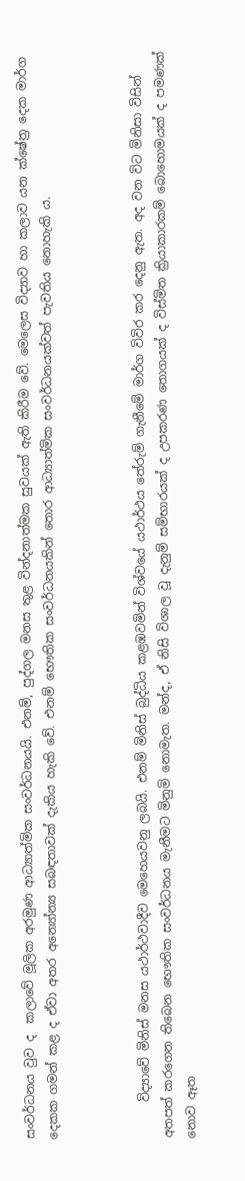සංවර්ධනය වුව ද  කලාවේ මූලික අරමුණ ආධ්‍යාත්මික සංවර්ධනයයි. එනම්, පුද්ගල මනස තුළ වින්දනාත්මක සුවයක් ඇති කිරීම වේ. මෙලෙස විද්‍යාව හා කලාව යන ක්ෂේත්‍ර දෙක මාර්ග දෙකක ගමන් කළ ද ඒවා අතර අන්‍යෝන්‍ය සබඳතාවක් දැකිය හැකි වේ. එනම් භෞතික සංවර්ධනයකින් තොර ආධ්‍යාත්මික සංවර්ධනයක්වත් පැවතිය නොහැකි ය.



      විද්‍යාවේ මිනිස් මනස යථාර්ථවාදීව මෙහෙයවනු ලබයි. එනම් මිනිස් බුද්ධිය කළඹවමින් විශ්වයේ යථාර්ථය තේරුම් ගැනීමේ මාර්ග විවිර කර දෙනු ඇත. අද වන විට මිනිසා විසින් අතපත් කරගෙන තිබෙන භෞතික සංවර්ධනය මැනීමට මිනුමි නොමැත. මන්ද, ඒ නිසි විශාල වූ දැනුම් සම්භාරයක් ද උපකරණ තොගයක් ද විස්මිත ක්‍රියාකාරකම් බොහොමයක් ද පමණක් නොව ඈත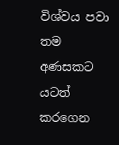විශ්වය පවා තම අණසකට යටත් කරගෙන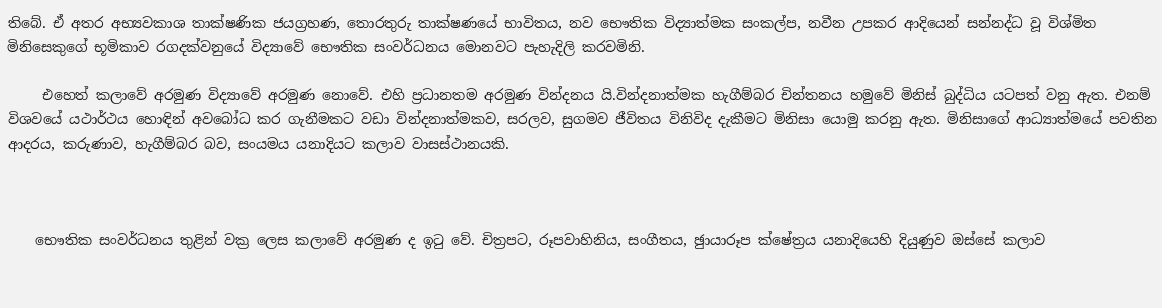තිබේ. ඒ අතර අභ්‍යවකාශ තාක්ෂණික ජයග්‍රහණ, තොරතුරු තාක්ෂණයේ භාවිතය, නව භෞතික විද්‍යාත්මක සංකල්ප, නවීන උපකර ආදියෙන් සන්නද්ධ වූ විශ්මිත මිනිසෙකුගේ භූමිකාව රගදක්වනුයේ විද්‍යාවේ භෞතික සංවර්ධනය මොනවට පැහැදිලි කරවමිනි.

     එහෙත් කලාවේ අරමුණ විද්‍යාවේ අරමුණ නොවේ. එහි ප්‍රධානතම අරමුණ වින්දනය යි.වින්දනාත්මක හැගීම්බර චින්තනය හමුවේ මිනිස් බුද්ධිය යටපත් වනු ඇත. එනම් විශවයේ යථාර්ථය හොඳින් අවබෝධ කර ගැනීමකට වඩා වින්දනාත්මකව, සරලව, සුගමව ජීවිතය විනිවිද දැකීමට මිනිසා යොමු කරනු ඇත. මිනිසාගේ ආධ්‍යාත්මයේ පවතින ආදරය, කරුණාව, හැගීම්බර බව, සංයමය යනාදියට කලාව වාසස්ථානයකි.



    භෞතික සංවර්ධනය තුළින් වක්‍ර ලෙස කලාවේ අරමුණ ද ඉටු වේ. චිත්‍රපට, රූපවාහිනිය, සංගීතය, ඡුායාරූප ක්ෂේත්‍රය යනාදියෙහි දියුණුව ඔස්සේ කලාව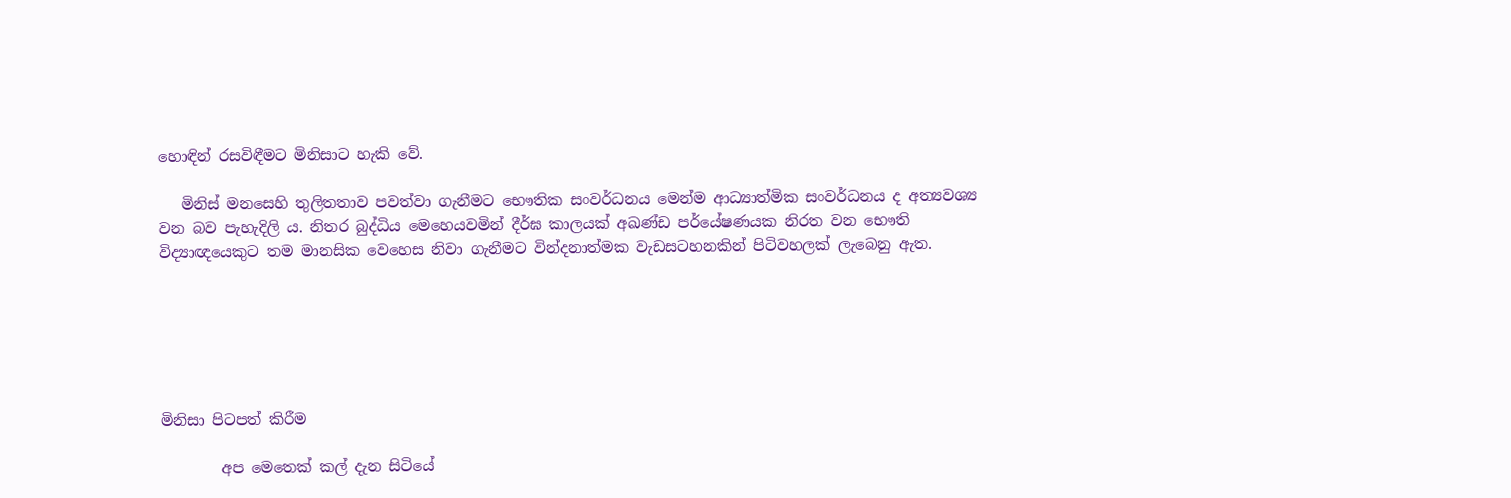හොඳින් රසවිඳීමට මිනිසාට හැකි වේ.

   මිනිස් මනසෙහි තුලිතතාව පවත්වා ගැනීමට භෞතික සංවර්ධනය මෙන්ම ආධ්‍යාත්මික සංවර්ධනය ද අත්‍යවශ්‍ය වන බව පැහැදිලි ය. නිතර බුද්ධිය මෙහෙයවමින් දීර්ඝ කාලයක් අඛණ්ඩ පර්යේෂණයක නිරත වන භෞති විද්‍යාඥයෙකුට තම මානසික වෙහෙස නිවා ගැනීමට වින්දනාත්මක වැඩසටහනකින් පිටිවහලක් ලැබෙනු ඇත.






මිනිසා පිටපත් කිරීම

        අප මෙතෙක් කල් දැන සිටියේ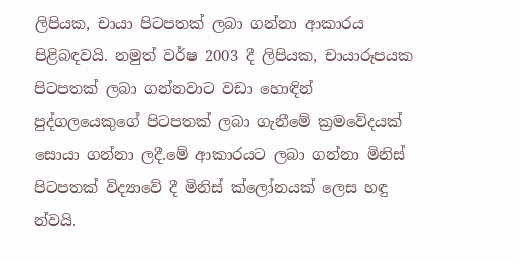ලිපියක, චායා පිටපතක් ලබා ගන්නා ආකාරය පිළිබඳවයි. නමුත් වර්ෂ 2003 දී ලිපියක, චායාරූපයක පිටපතක් ලබා ගන්නවාට වඩා හොඳින් පුද්ගලයෙකුගේ පිටපතක් ලබා ගැනීමේ ක්‍රමවේදයක් සොයා ගන්නා ලදී.මේ ආකාරයට ලබා ගන්නා මිනිස් පිටපතක් විද්‍යාවේ දී මිනිස් ක්ලෝනයක් ලෙස හඳු   න්වයි.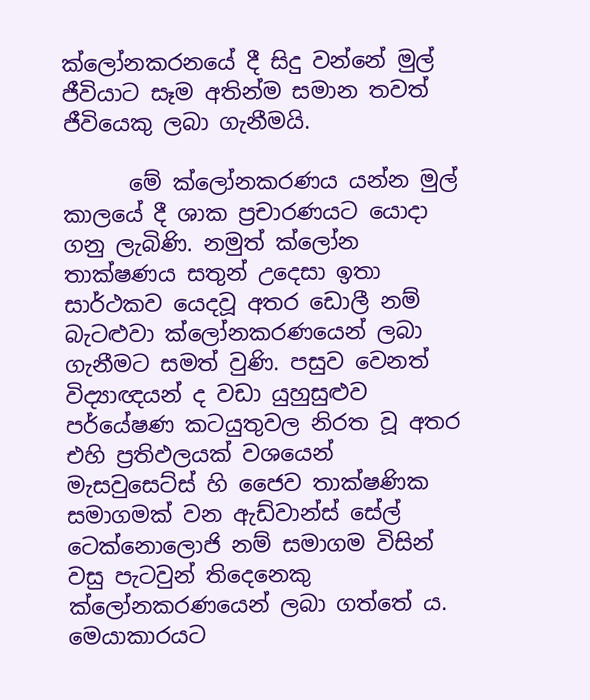ක්ලෝනකරනයේ දී සිදු වන්නේ මුල් ජීවියාට සෑම අතින්ම සමාන තවත් ජීවියෙකු ලබා ගැනීමයි.

      මේ ක්ලෝනකරණය යන්න මුල් කාලයේ දී ශාක ප්‍රචාරණයට යොදා ගනු ලැබිණි. නමුත් ක්ලෝන තාක්ෂණය සතුන් උදෙසා ඉතා සාර්ථකව යෙදවූ අතර ඩොලී නම් බැටළුවා ක්ලෝනකරණයෙන් ලබා ගැනීමට සමත් වුණි. පසුව වෙනත් විද්‍යාඥයන් ද වඩා යුහුසුළුව පර්යේෂණ කටයුතුවල නිරත වූ අතර එහි ප්‍රතිඵලයක් වශයෙන් මැසවුසෙට්ස් හි ජෛව තාක්ෂණික සමාගමක් වන ඇඩ්වාන්ස් සේල් ටෙක්නොලොජි නම් සමාගම විසින් වසු පැටවුන් තිදෙනෙකු ක්ලෝනකරණයෙන් ලබා ගත්තේ ය. මෙයාකාරයට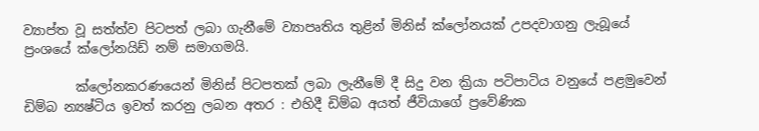ව්‍යාප්ත වූ සත්ත්ව පිටපත් ලබා ගැනීමේ ව්‍යාපෘතිය තුළින් මිනිස් ක්ලෝනයක් උපදවාගනු ලැබූයේ ප්‍රංශයේ ක්ලෝනයිඩ් නම් සමාගමයි.

        ක්ලෝනකරණයෙන් මිනිස් පිටපතක් ලබා ලැනීමේ දී සිදු වන ක්‍රියා පටිපාටිය වනුයේ පළමුවෙන් ඩිම්බ න්‍යෂ්ටිය ඉවත් කරනු ලබන අතර : එහිදී ඩිම්බ අයත් ජීවියාගේ ප්‍රවේණික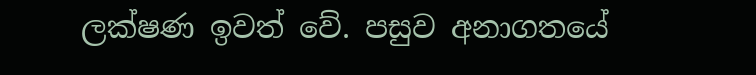ලක්ෂණ ඉවත් වේ. පසුව අනාගතයේ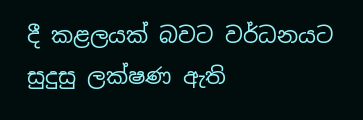දී කළලයක් බවට වර්ධනයට සුදුසු ලක්ෂණ ඇති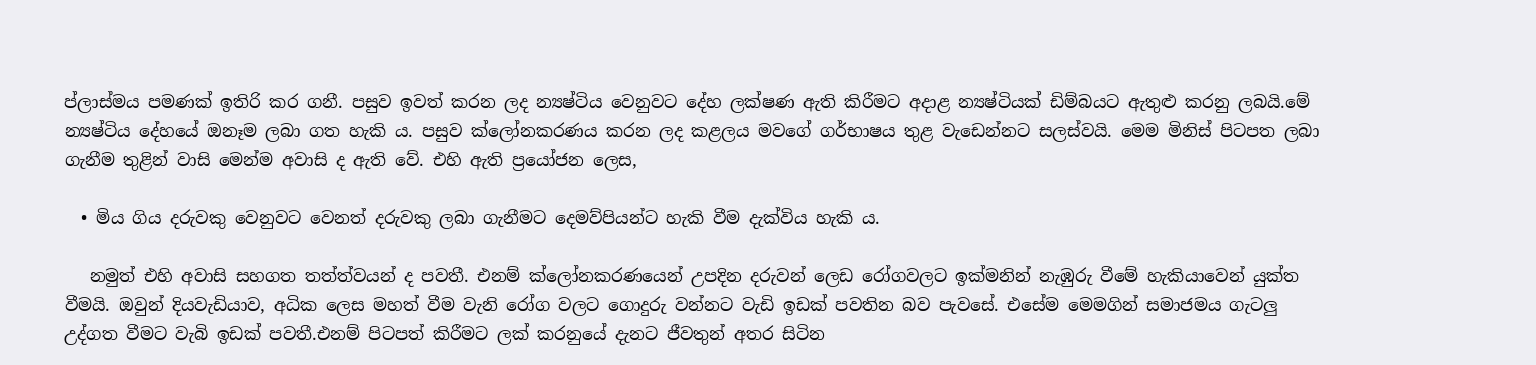ප්ලාස්මය පමණක් ඉතිරි කර ගනී. පසුව ඉවත් කරන ලද න්‍යෂ්ටිය වෙනුවට දේහ ලක්ෂණ ඇති කිරීමට අදාළ න්‍යෂ්ටියක් ඩිම්බයට ඇතුළු කරනු ලබයි.මේ න්‍යෂ්ටිය දේහයේ ඔනෑම ලබා ගත හැකි ය. පසුව ක්ලෝනකරණය කරන ලද කළලය මවගේ ගර්භාෂය තුළ වැඩෙන්නට සලස්වයි. මෙම මිනිස් පිටපත ලබා ගැනීම තුළින් වාසි මෙන්ම අවාසි ද ඇති වේ. එහි ඇති ප්‍රයෝජන ලෙස,

  • මිය ගිය දරුවකු වෙනුවට වෙනත් දරුවකු ලබා ගැනීමට දෙමව්පියන්ට හැකි වීම දැක්විය හැකි ය.

   නමුත් එහි අවාසි සහගත තත්ත්වයන් ද පවතී. එනම් ක්ලෝනකරණයෙන් උපදින දරුවන් ලෙඩ රෝගවලට ඉක්මනින් නැඹුරු වීමේ හැකියාවෙන් යුක්ත වීමයි. ඔවුන් දියවැඩියාව, අධික ලෙස මහත් වීම වැනි රෝග වලට ගොදුරු වන්නට වැඩි ඉඩක් පවතින බව පැවසේ. එසේම මෙමගින් සමාජමය ගැටලු උද්ගත වීමට වැබි ඉඩක් පවතී.එනම් පිටපත් කිරීමට ලක් කරනුයේ දැනට ජීවතුන් අතර සිටින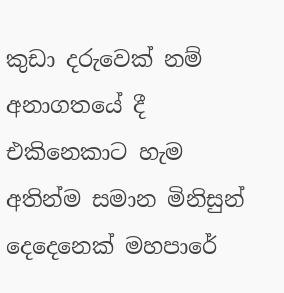කුඩා දරුවෙක් නම් අනාගතයේ දී එකිනෙකාට හැම අතින්ම සමාන මිනිසුන් දෙදෙනෙක් මහපාරේ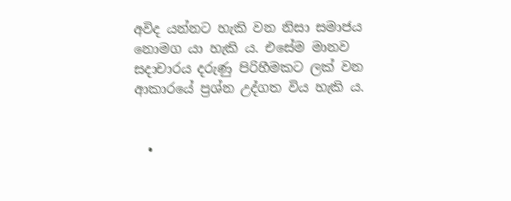අවිද යන්නට හැකි වන නිසා සමාජය නොමග යා හැකි ය. එසේම මානව සදාචාරය දරුණු පිරිහීමකට ලක් වන ආකාරයේ ප්‍රශ්න උද්ගත විය හැකි ය.


  •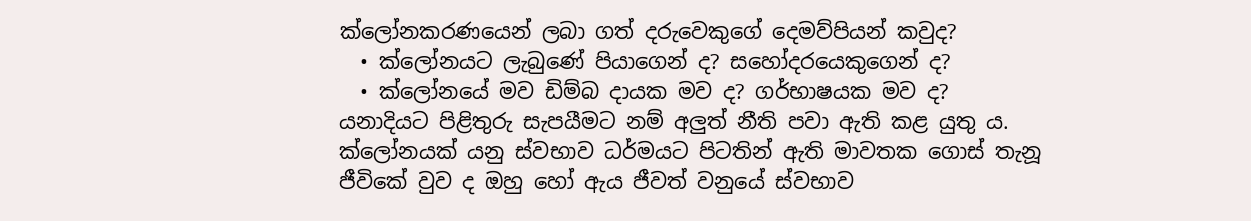ක්ලෝනකරණයෙන් ලබා ගත් දරුවෙකුගේ දෙමව්පියන් කවුද?
  • ක්ලෝනයට ලැබුණේ පියාගෙන් ද? සහෝදරයෙකුගෙන් ද?
  • ක්ලෝනයේ මව ඩිම්බ දායක මව ද? ගර්භාෂයක මව ද?
යනාදියට පිළිතුරු සැපයීමට නම් අලුත් නීති පවා ඇති කළ යුතු ය. ක්ලෝනයක් යනු ස්වභාව ධර්මයට පිටතින් ඇති මාවතක ගොස් තැනූ ජීවිකේ වුව ද ඔහු හෝ ඇය ජීවත් වනුයේ ස්වභාව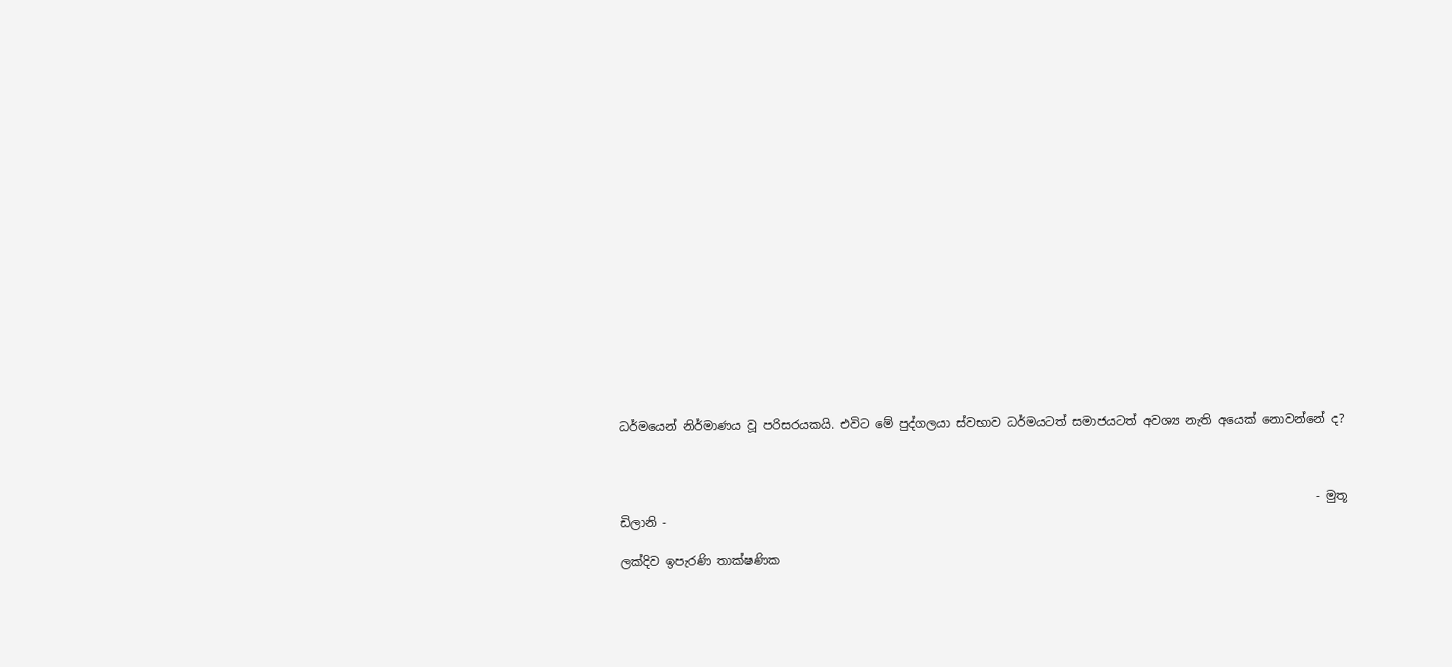ධර්මයෙන් නිර්මාණය වූ පරිසරයකයි. එවිට මේ පුද්ගලයා ස්වභාව ධර්මයටත් සමාජයටත් අවශ්‍ය නැති අයෙක් නොවන්නේ ද?



                                                                                                                    - මුතූ ඩිලානි -

ලක්දිව ඉපැරණි තාක්ෂණික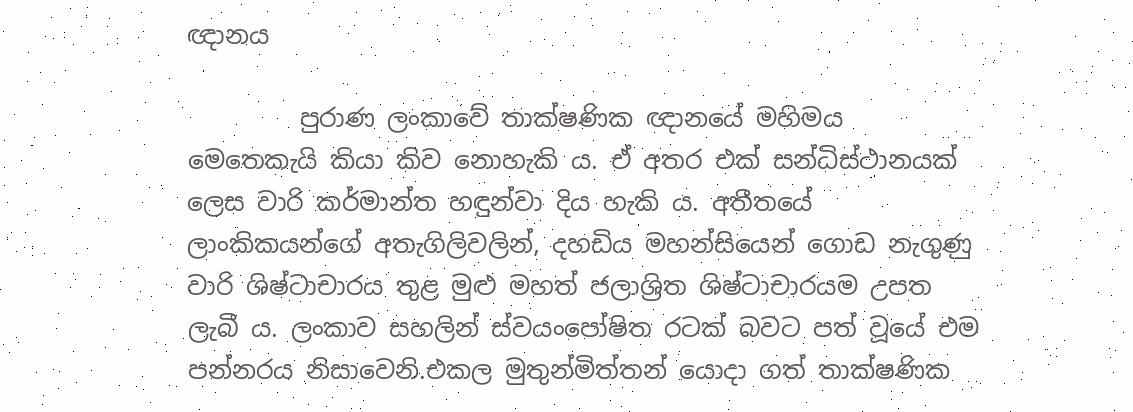ඥානය

         පුරාණ ලංකාවේ තාක්ෂණික ඥානයේ මහිමය මෙතෙකැයි කියා කිව නොහැකි ය. ඒ අතර එක් සන්ධිස්ථානයක් ලෙස වාරි කර්මාන්ත හඳුන්වා දිය හැකි ය. අතීතයේ ලාංකිකයන්ගේ අතැගිලිවලින්, දහඩිය මහන්සියෙන් ගොඩ නැගුණු වාරි ශිෂ්ටාචාරය තුළ මුළු මහත් ජලාශ්‍රිත ශිෂ්ටාචාරයම උපත ලැබී ය. ලංකාව සහලින් ස්වයංපෝෂිත රටක් බවට පත් වූයේ එම පන්නරය නිසාවෙනි.එකල මුතුන්මිත්තන් යොදා ගත් තාක්ෂණික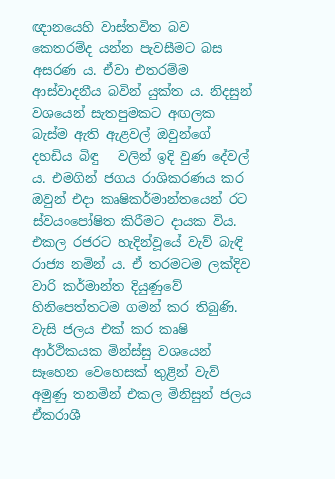ඥානයෙහි වාස්තවිත බව කෙතරම්ද යන්න පැවසීමට බස අසරණ ය. ඒවා එතරම්ම ආස්වාදනීය බවින් යුක්ත ය. නිදසුන් වශයෙන් සැතපුමකට අඟලක බැස්ම ඇති ඇළවල් ඔවුන්ගේ දහඩිය බිඳු   වලින් ඉදි වුණ දේවල් ය. එමගින් ජගය රාශිකරණය කර ඔවුන් එදා කෘෂිකර්මාන්තයෙන් රට ස්වයංපෝෂිත කිරීමට දායක විය. එකල රජරට හැදින්වූයේ වැව් බැඳි රාජ්‍ය නමින් ය. ඒ තරමටම ලක්දිව වාරි කර්මාන්ත දියුණුවේ හිනිපෙත්තටම ගමන් කර තිබුණි. වැසි ජලය එක් කර කෘෂි ආර්ථිකයක මින්ස්සු වශයෙන් සෑහෙන වෙහෙසක් තුළින් වැව් අමුණු තනමින් එකල මිනිසුන් ජලය ඒකරාශී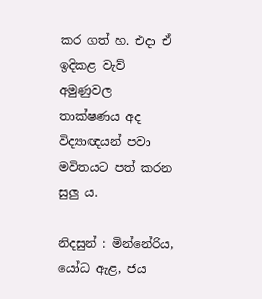කර ගත් හ. එදා ඒ ඉදිකළ වැව් අමුණුවල තාක්ෂණය අද විද්‍යාඥයන් පවා මවිතයට පත් කරන සුලු ය.

නිදසුන් : මින්නේරිය, යෝධ ඇළ, ජය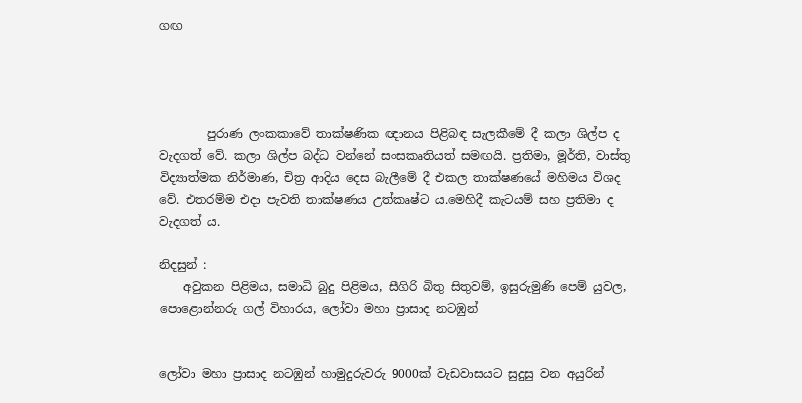ගඟ




        පුරාණ ලංකකාවේ තාක්ෂණික ඥානය පිළිබඳ සැලකීමේ දී කලා ශිල්ප ද වැදගත් වේ. කලා ශිල්ප බද්ධ වන්නේ සංසකෘතියත් සමඟයි. ප්‍රතිමා, මූර්ති, වාස්තු විද්‍යාත්මක නිර්මාණ, චිත්‍ර ආදිය දෙස බැලීමේ දී එකල තාක්ෂණයේ මහිමය විශද වේ. එතරම්ම එදා පැවති තාක්ෂණය උත්කෘෂ්ට ය.මෙහිදී කැටයම් සහ ප්‍රතිමා ද වැදගත් ය.

නිදසුන් :
    අවුකන පිළිමය, සමාධි බුදු පිළිමය, සීගිරි බිතු සිතුවම්, ඉසුරුමුණි පෙම් යුවල, පොළොන්නරු ගල් විහාරය, ලෝවා මහා ප්‍රාසාද නටඹුන්


ලෝවා මහා ප්‍රාසාද නටඹුන් හාමුදුරුවරු 9000ක් වැඩවාසයට සුදුසු වන අයුරින්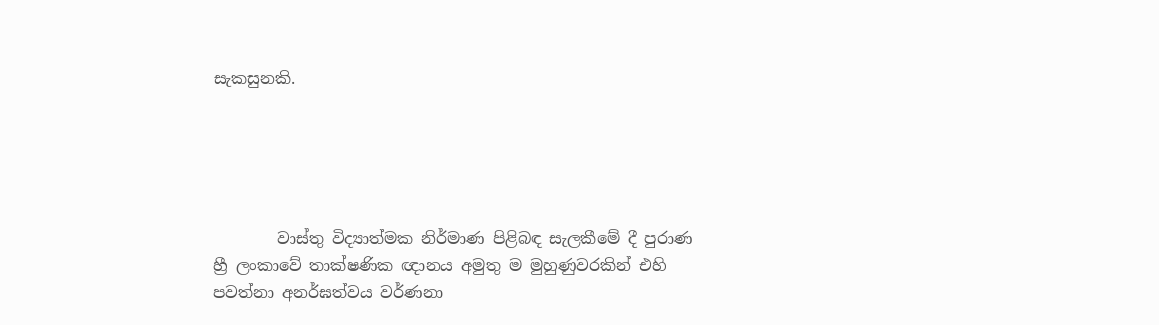සැකසුනකි.





        වාස්තු විද්‍යාත්මක නිර්මාණ පිළිබඳ සැලකීමේ දී පුරාණ හ්‍රී ලංකාවේ තාක්ෂණික ඥානය අමුතු ම මුහුණුවරකින් එහි පවත්නා අනර්ඝත්වය වර්ණනා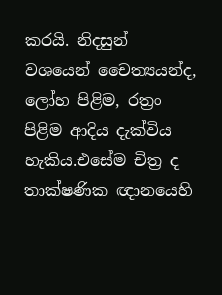කරයි. නිදසුන් වශයෙන් චෛත්‍යයන්ද, ලෝහ පිළිම, රත්‍රං පිළිම ආදිය දැක්විය හැකිය.එසේම චිත්‍ර ද තාක්ෂණික ඥානයෙහි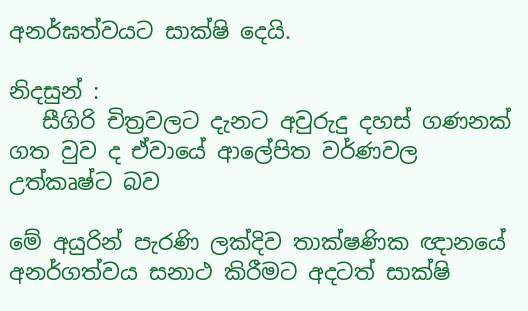අනර්ඝත්වයට සාක්ෂි දෙයි.

නිදසුන් :
   සීගිරි චිත්‍රවලට දැනට අවුරුදු දහස් ගණනක් ගත වුව ද ඒවායේ ආලේපිත වර්ණවල උත්කෘෂ්ට බව

මේ අයුරින් පැරණි ලක්දිව තාක්ෂණික ඥානයේ අනර්ගත්වය සනාථ කිරීමට අදටත් සාක්ෂි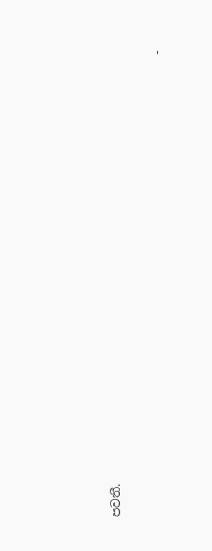පවතී.

                                                                             -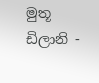මුතූ ඩිලානි -